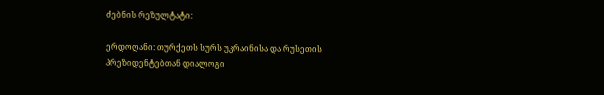ძებნის რეზულტატი:

ერდოღანი: თურქეთს სურს უკრაინისა და რუსეთის პრეზიდენტებთან დიალოგი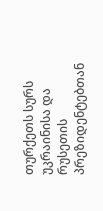თურქეთს სურს უკრაინისა და რუსეთის პრეზიდენტებთან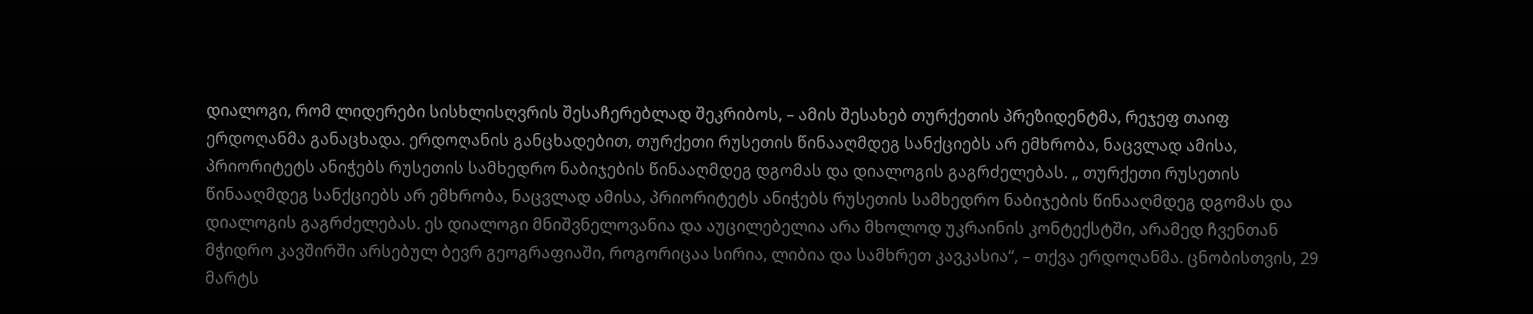დიალოგი, რომ ლიდერები სისხლისღვრის შესაჩერებლად შეკრიბოს, – ამის შესახებ თურქეთის პრეზიდენტმა, რეჯეფ თაიფ ერდოღანმა განაცხადა. ერდოღანის განცხადებით, თურქეთი რუსეთის წინააღმდეგ სანქციებს არ ემხრობა, ნაცვლად ამისა, პრიორიტეტს ანიჭებს რუსეთის სამხედრო ნაბიჯების წინააღმდეგ დგომას და დიალოგის გაგრძელებას. „ თურქეთი რუსეთის წინააღმდეგ სანქციებს არ ემხრობა, ნაცვლად ამისა, პრიორიტეტს ანიჭებს რუსეთის სამხედრო ნაბიჯების წინააღმდეგ დგომას და დიალოგის გაგრძელებას. ეს დიალოგი მნიშვნელოვანია და აუცილებელია არა მხოლოდ უკრაინის კონტექსტში, არამედ ჩვენთან მჭიდრო კავშირში არსებულ ბევრ გეოგრაფიაში, როგორიცაა სირია, ლიბია და სამხრეთ კავკასია“, – თქვა ერდოღანმა. ცნობისთვის, 29 მარტს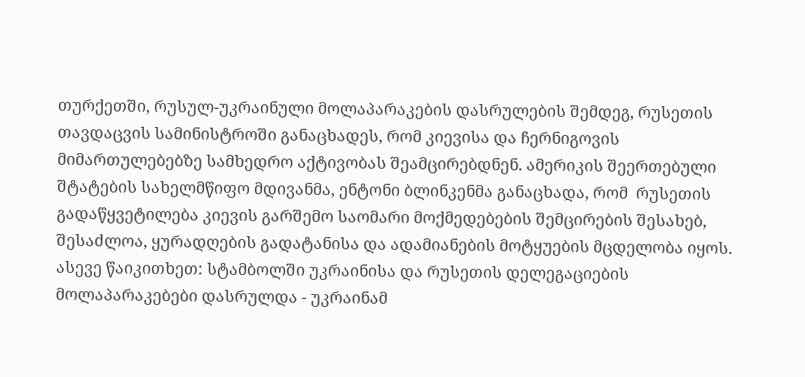თურქეთში, რუსულ-უკრაინული მოლაპარაკების დასრულების შემდეგ, რუსეთის თავდაცვის სამინისტროში განაცხადეს, რომ კიევისა და ჩერნიგოვის მიმართულებებზე სამხედრო აქტივობას შეამცირებდნენ. ამერიკის შეერთებული შტატების სახელმწიფო მდივანმა, ენტონი ბლინკენმა განაცხადა, რომ  რუსეთის გადაწყვეტილება კიევის გარშემო საომარი მოქმედებების შემცირების შესახებ, შესაძლოა, ყურადღების გადატანისა და ადამიანების მოტყუების მცდელობა იყოს. ასევე წაიკითხეთ: სტამბოლში უკრაინისა და რუსეთის დელეგაციების მოლაპარაკებები დასრულდა - უკრაინამ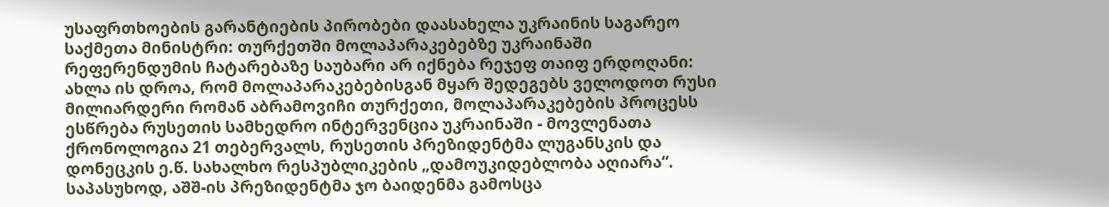უსაფრთხოების გარანტიების პირობები დაასახელა უკრაინის საგარეო საქმეთა მინისტრი: თურქეთში მოლაპარაკებებზე უკრაინაში რეფერენდუმის ჩატარებაზე საუბარი არ იქნება რეჯეფ თაიფ ერდოღანი: ახლა ის დროა, რომ მოლაპარაკებებისგან მყარ შედეგებს ველოდოთ რუსი მილიარდერი რომან აბრამოვიჩი თურქეთი, მოლაპარაკებების პროცესს ესწრება რუსეთის სამხედრო ინტერვენცია უკრაინაში - მოვლენათა ქრონოლოგია 21 თებერვალს, რუსეთის პრეზიდენტმა ლუგანსკის და დონეცკის ე.წ. სახალხო რესპუბლიკების „დამოუკიდებლობა აღიარა“. საპასუხოდ, აშშ-ის პრეზიდენტმა ჯო ბაიდენმა გამოსცა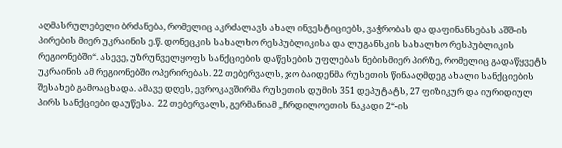აღმასრულებელი ბრძანება, რომელიც აკრძალავს ახალ ინვესტიციებს, ვაჭრობას და დაფინანსებას აშშ-ის პირების მიერ უკრაინის ე.წ. დონეცკის სახალხო რესპუბლიკისა და ლუგანსკის სახალხო რესპუბლიკის რეგიონებში“. ასევე, უზრუნველყოფს სანქციების დაწესების უფლებას ნებისმიერ პირზე, რომელიც გადაწყვეტს უკრაინის ამ რეგიონებში ოპერირებას. 22 თებერვალს, ჯო ბაიდენმა რუსეთის წინააღმდეგ ახალი სანქციების შესახებ გამოაცხადა. ამავე დღეს, ევროკავშირმა რუსეთის დუმის 351 დეპუტატს, 27 ფიზიკურ და იურიდიულ პირს სანქციები დაუწესა.  22 თებერვალს, გერმანიამ „ჩრდილოეთის ნაკადი 2“-ის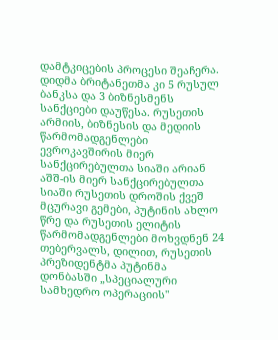დამტკიცების პროცესი შეაჩერა. დიდმა ბრიტანეთმა კი 5 რუსულ ბანკსა და 3 ბიზნესმენს სანქციები დაუწესა. რუსეთის არმიის, ბიზნესის და მედიის წარმომადგენლები ევროკავშირის მიერ სანქცირებულთა სიაში არიან აშშ-ის მიერ სანქცირებულთა სიაში რუსეთის დროშის ქვეშ მცურავი გემები, პუტინის ახლო წრე და რუსეთის ელიტის წარმომადგენლები მოხვდნენ 24 თებერვალს, დილით, რუსეთის პრეზიდენტმა პუტინმა დონბასში „სპეციალური სამხედრო ოპერაციის"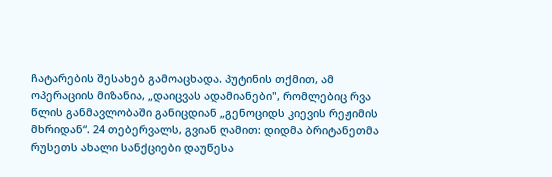ჩატარების შესახებ გამოაცხადა. პუტინის თქმით, ამ ოპერაციის მიზანია, „დაიცვას ადამიანები", რომლებიც რვა წლის განმავლობაში განიცდიან „გენოციდს კიევის რეჟიმის მხრიდან“. 24 თებერვალს, გვიან ღამით: დიდმა ბრიტანეთმა რუსეთს ახალი სანქციები დაუწესა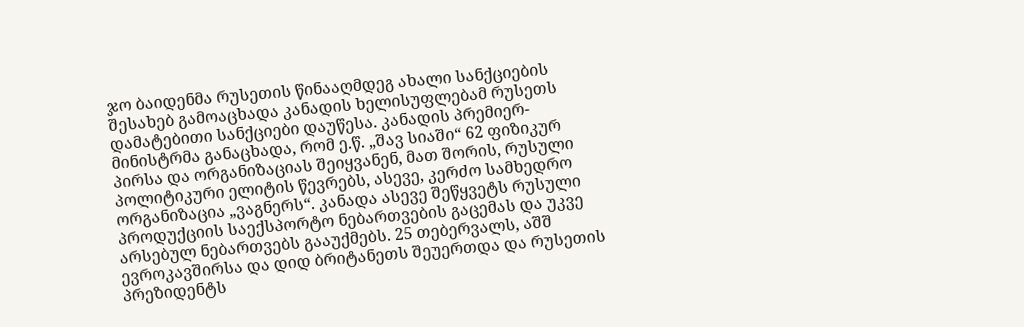ჯო ბაიდენმა რუსეთის წინააღმდეგ ახალი სანქციების შესახებ გამოაცხადა კანადის ხელისუფლებამ რუსეთს დამატებითი სანქციები დაუწესა. კანადის პრემიერ-მინისტრმა განაცხადა, რომ ე.წ. „შავ სიაში“ 62 ფიზიკურ პირსა და ორგანიზაციას შეიყვანენ, მათ შორის, რუსული პოლიტიკური ელიტის წევრებს, ასევე, კერძო სამხედრო ორგანიზაცია „ვაგნერს“. კანადა ასევე შეწყვეტს რუსული პროდუქციის საექსპორტო ნებართვების გაცემას და უკვე არსებულ ნებართვებს გააუქმებს. 25 თებერვალს, აშშ ევროკავშირსა და დიდ ბრიტანეთს შეუერთდა და რუსეთის პრეზიდენტს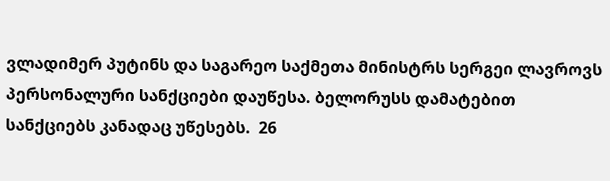ვლადიმერ პუტინს და საგარეო საქმეთა მინისტრს სერგეი ლავროვს პერსონალური სანქციები დაუწესა. ბელორუსს დამატებით სანქციებს კანადაც უწესებს.  26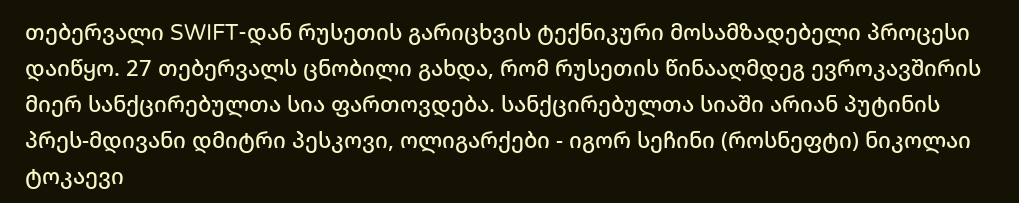თებერვალი SWIFT-დან რუსეთის გარიცხვის ტექნიკური მოსამზადებელი პროცესი დაიწყო. 27 თებერვალს ცნობილი გახდა, რომ რუსეთის წინააღმდეგ ევროკავშირის მიერ სანქცირებულთა სია ფართოვდება. სანქცირებულთა სიაში არიან პუტინის პრეს-მდივანი დმიტრი პესკოვი, ოლიგარქები - იგორ სეჩინი (როსნეფტი) ნიკოლაი ტოკაევი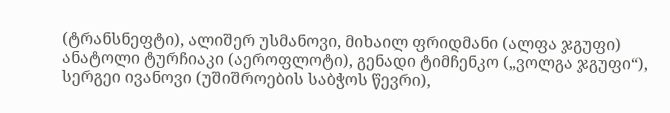(ტრანსნეფტი), ალიშერ უსმანოვი, მიხაილ ფრიდმანი (ალფა ჯგუფი) ანატოლი ტურჩიაკი (აეროფლოტი), გენადი ტიმჩენკო („ვოლგა ჯგუფი“), სერგეი ივანოვი (უშიშროების საბჭოს წევრი),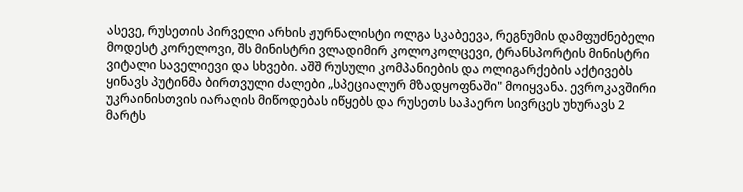ასევე, რუსეთის პირველი არხის ჟურნალისტი ოლგა სკაბეევა, რეგნუმის დამფუძნებელი მოდესტ კორელოვი, შს მინისტრი ვლადიმირ კოლოკოლცევი, ტრანსპორტის მინისტრი ვიტალი საველიევი და სხვები. აშშ რუსული კომპანიების და ოლიგარქების აქტივებს ყინავს პუტინმა ბირთვული ძალები „სპეციალურ მზადყოფნაში" მოიყვანა. ევროკავშირი უკრაინისთვის იარაღის მიწოდებას იწყებს და რუსეთს საჰაერო სივრცეს უხურავს 2 მარტს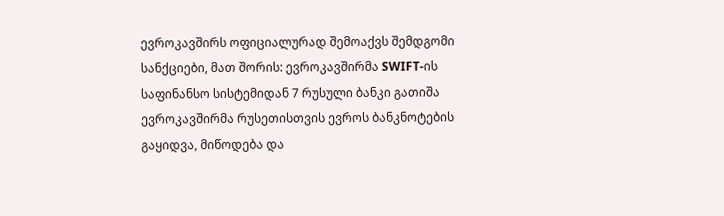ევროკავშირს ოფიციალურად შემოაქვს შემდგომი სანქციები, მათ შორის: ევროკავშირმა SWIFT-ის საფინანსო სისტემიდან 7 რუსული ბანკი გათიშა ევროკავშირმა რუსეთისთვის ევროს ბანკნოტების გაყიდვა, მიწოდება და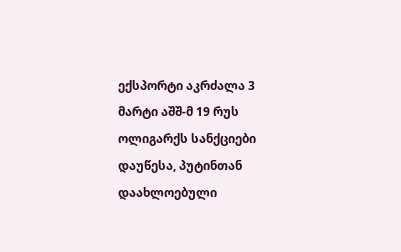ექსპორტი აკრძალა 3 მარტი აშშ-მ 19 რუს ოლიგარქს სანქციები დაუწესა, პუტინთან დაახლოებული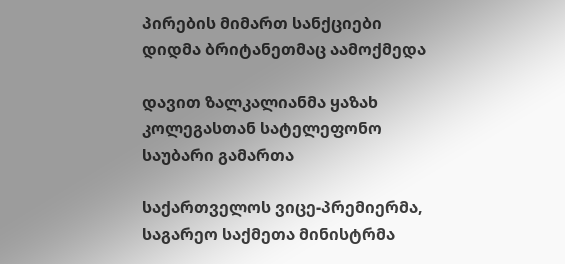პირების მიმართ სანქციები დიდმა ბრიტანეთმაც აამოქმედა

დავით ზალკალიანმა ყაზახ კოლეგასთან სატელეფონო საუბარი გამართა

საქართველოს ვიცე-პრემიერმა, საგარეო საქმეთა მინისტრმა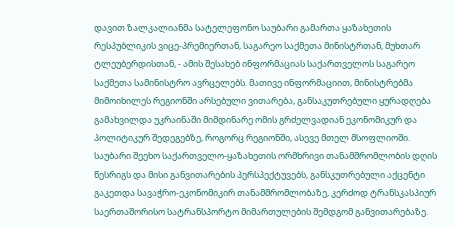დავით ზალკალიანმა სატელეფონო საუბარი გამართა ყაზახეთის რესპუბლიკის ვიცე-პრემიერთან, საგარეო საქმეთა მინისტრთან, მუხთარ ტლეუბერდისთან, - ამის შესახებ ინფორმაციას საქართველოს საგარეო საქმეთა სამინისტრო ავრცელებს. მათივე ინფორმაციით, მინისტრებმა მიმოიხილეს რეგიონში არსებული ვითარება, განსაკუთრებული ყურადღება გამახვილდა უკრაინაში მიმდინარე ომის გრძელვადიან ეკონომიკურ და პოლიტიკურ შედეგებზე, როგორც რეგიონში, ასევე მთელ მსოფლიოში. საუბარი შეეხო საქართველო-ყაზახეთის ორმხრივი თანამშრომლობის დღის წესრიგს და მისი განვითარების პერსპექტუვებს, განსკუთრებული აქცენტი გაკეთდა სავაჭრო-ეკონომიკირ თანამშრომლობაზე, კერძოდ ტრანსკასპიურ საერთაშორისო სატრანსპორტო მიმართულების შემდგომ განვითარებაზე.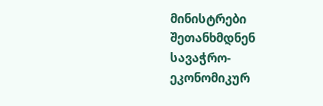მინისტრები შეთანხმდნენ სავაჭრო-ეკონომიკურ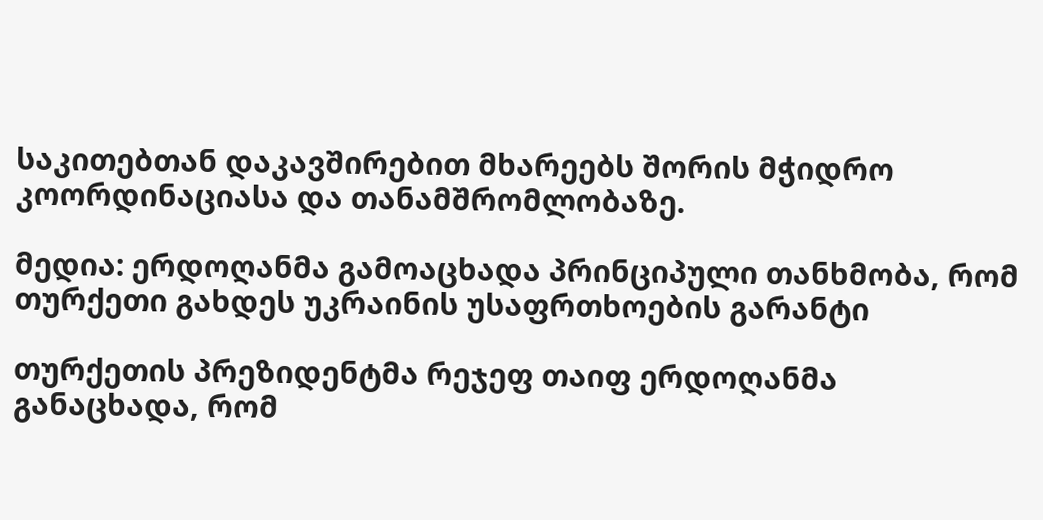საკითებთან დაკავშირებით მხარეებს შორის მჭიდრო კოორდინაციასა და თანამშრომლობაზე.

მედია: ერდოღანმა გამოაცხადა პრინციპული თანხმობა, რომ თურქეთი გახდეს უკრაინის უსაფრთხოების გარანტი

თურქეთის პრეზიდენტმა რეჯეფ თაიფ ერდოღანმა განაცხადა, რომ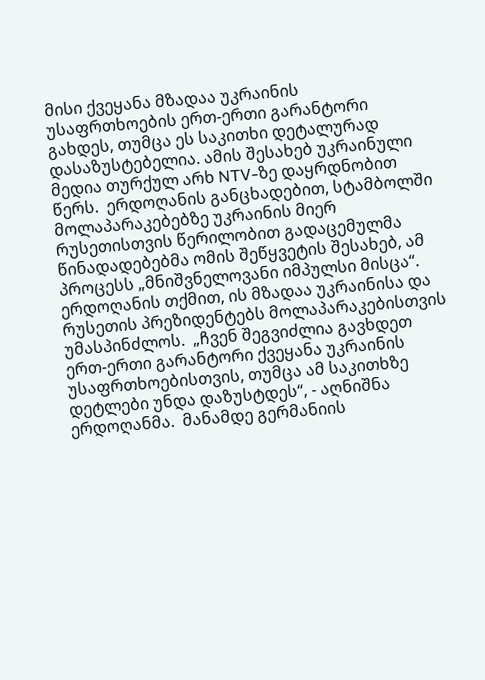მისი ქვეყანა მზადაა უკრაინის უსაფრთხოების ერთ-ერთი გარანტორი გახდეს, თუმცა ეს საკითხი დეტალურად დასაზუსტებელია. ამის შესახებ უკრაინული მედია თურქულ არხ NTV-ზე დაყრდნობით წერს.  ერდოღანის განცხადებით, სტამბოლში მოლაპარაკებებზე უკრაინის მიერ რუსეთისთვის წერილობით გადაცემულმა წინადადებებმა ომის შეწყვეტის შესახებ, ამ პროცესს „მნიშვნელოვანი იმპულსი მისცა“.  ერდოღანის თქმით, ის მზადაა უკრაინისა და რუსეთის პრეზიდენტებს მოლაპარაკებისთვის უმასპინძლოს.  „ჩვენ შეგვიძლია გავხდეთ ერთ-ერთი გარანტორი ქვეყანა უკრაინის უსაფრთხოებისთვის, თუმცა ამ საკითხზე დეტლები უნდა დაზუსტდეს“, - აღნიშნა ერდოღანმა.  მანამდე გერმანიის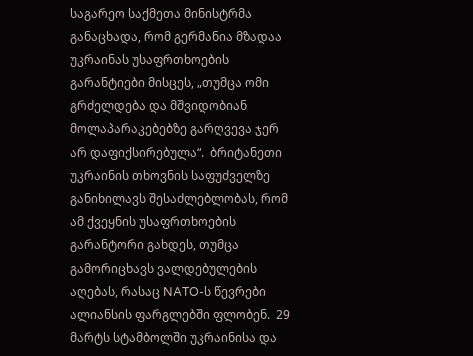საგარეო საქმეთა მინისტრმა განაცხადა, რომ გერმანია მზადაა უკრაინას უსაფრთხოების გარანტიები მისცეს, „თუმცა ომი გრძელდება და მშვიდობიან მოლაპარაკებებზე გარღვევა ჯერ არ დაფიქსირებულა“.  ბრიტანეთი უკრაინის თხოვნის საფუძველზე განიხილავს შესაძლებლობას, რომ ამ ქვეყნის უსაფრთხოების გარანტორი გახდეს, თუმცა გამორიცხავს ვალდებულების აღებას, რასაც NATO-ს წევრები ალიანსის ფარგლებში ფლობენ.  29 მარტს სტამბოლში უკრაინისა და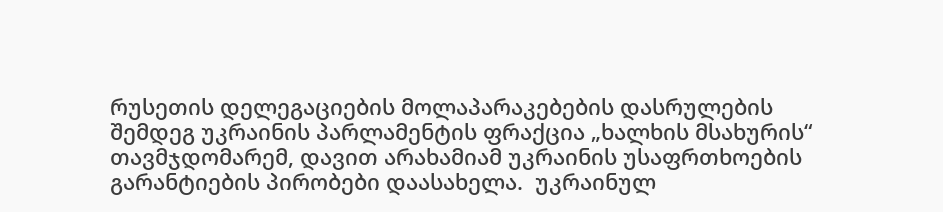რუსეთის დელეგაციების მოლაპარაკებების დასრულების შემდეგ უკრაინის პარლამენტის ფრაქცია „ხალხის მსახურის“ თავმჯდომარემ, დავით არახამიამ უკრაინის უსაფრთხოების გარანტიების პირობები დაასახელა.  უკრაინულ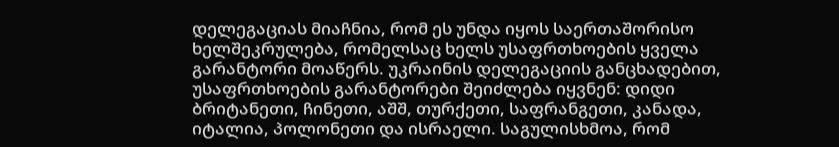დელეგაციას მიაჩნია, რომ ეს უნდა იყოს საერთაშორისო ხელშეკრულება, რომელსაც ხელს უსაფრთხოების ყველა გარანტორი მოაწერს. უკრაინის დელეგაციის განცხადებით, უსაფრთხოების გარანტორები შეიძლება იყვნენ: დიდი ბრიტანეთი, ჩინეთი, აშშ, თურქეთი, საფრანგეთი, კანადა, იტალია, პოლონეთი და ისრაელი. საგულისხმოა, რომ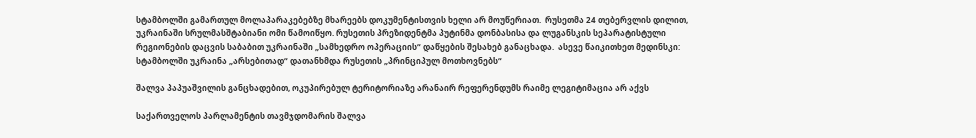სტამბოლში გამართულ მოლაპარაკებებზე მხარეებს დოკუმენტისთვის ხელი არ მოუწერიათ.  რუსეთმა 24 თებერვლის დილით, უკრაინაში სრულმასშტაბიანი ომი წამოიწყო. რუსეთის პრეზიდენტმა პუტინმა დონბასისა და ლუგანსკის სეპარატისტული რეგიონების დაცვის საბაბით უკრაინაში „სამხედრო ოპერაციის“ დაწყების შესახებ განაცხადა.  ასევე წაიკითხეთ მედინსკი: სტამბოლში უკრაინა „არსებითად“ დათანხმდა რუსეთის „პრინციპულ მოთხოვნებს“

შალვა პაპუაშვილის განცხადებით, ოკუპირებულ ტერიტორიაზე არანაირ რეფერენდუმს რაიმე ლეგიტიმაცია არ აქვს

საქართველოს პარლამენტის თავმჯდომარის შალვა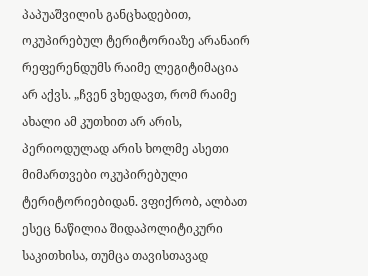პაპუაშვილის განცხადებით, ოკუპირებულ ტერიტორიაზე არანაირ რეფერენდუმს რაიმე ლეგიტიმაცია არ აქვს. „ჩვენ ვხედავთ, რომ რაიმე ახალი ამ კუთხით არ არის, პერიოდულად არის ხოლმე ასეთი მიმართვები ოკუპირებული ტერიტორიებიდან. ვფიქრობ, ალბათ ესეც ნაწილია შიდაპოლიტიკური საკითხისა, თუმცა თავისთავად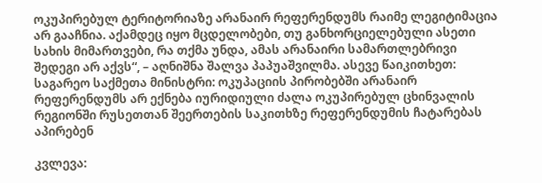ოკუპირებულ ტერიტორიაზე არანაირ რეფერენდუმს რაიმე ლეგიტიმაცია არ გააჩნია. აქამდეც იყო მცდელობები, თუ განხორციელებული ასეთი სახის მიმართვები, რა თქმა უნდა, ამას არანაირი სამართლებრივი შედეგი არ აქვს“, – აღნიშნა შალვა პაპუაშვილმა. ასევე წაიკითხეთ: საგარეო საქმეთა მინისტრი: ოკუპაციის პირობებში არანაირ რეფერენდუმს არ ექნება იურიდიული ძალა ოკუპირებულ ცხინვალის რეგიონში რუსეთთან შეერთების საკითხზე რეფერენდუმის ჩატარებას აპირებენ

კვლევა: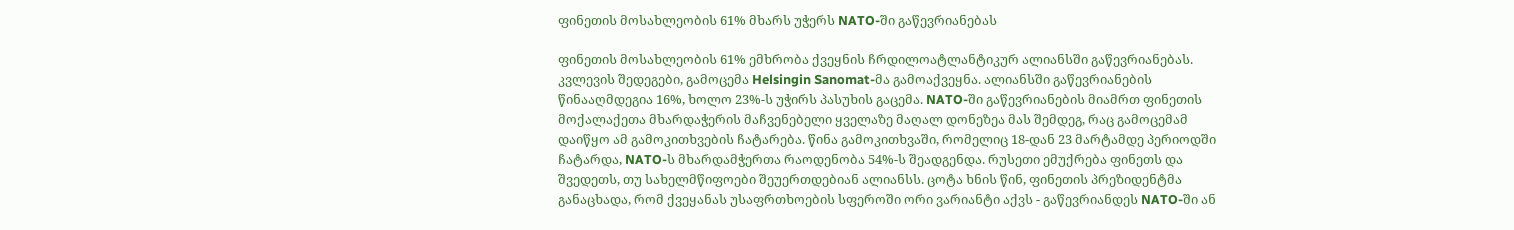ფინეთის მოსახლეობის 61% მხარს უჭერს NATO-ში გაწევრიანებას

ფინეთის მოსახლეობის 61% ემხრობა ქვეყნის ჩრდილოატლანტიკურ ალიანსში გაწევრიანებას.  კვლევის შედეგები, გამოცემა Helsingin Sanomat-მა გამოაქვეყნა. ალიანსში გაწევრიანების წინააღმდეგია 16%, ხოლო 23%-ს უჭირს პასუხის გაცემა. NATO-ში გაწევრიანების მიამრთ ფინეთის მოქალაქეთა მხარდაჭერის მაჩვენებელი ყველაზე მაღალ დონეზეა მას შემდეგ, რაც გამოცემამ დაიწყო ამ გამოკითხვების ჩატარება. წინა გამოკითხვაში, რომელიც 18-დან 23 მარტამდე პერიოდში ჩატარდა, NATO-ს მხარდამჭერთა რაოდენობა 54%-ს შეადგენდა. რუსეთი ემუქრება ფინეთს და შვედეთს, თუ სახელმწიფოები შეუერთდებიან ალიანსს. ცოტა ხნის წინ, ფინეთის პრეზიდენტმა განაცხადა, რომ ქვეყანას უსაფრთხოების სფეროში ორი ვარიანტი აქვს - გაწევრიანდეს NATO-ში ან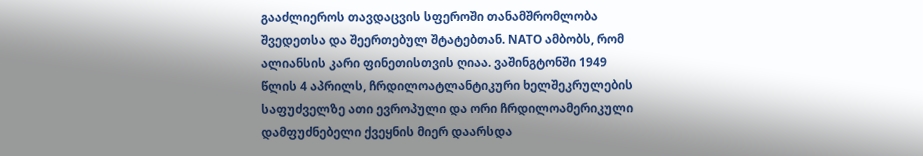გააძლიეროს თავდაცვის სფეროში თანამშრომლობა შვედეთსა და შეერთებულ შტატებთან. NATO ამბობს, რომ ალიანსის კარი ფინეთისთვის ღიაა. ვაშინგტონში 1949 წლის 4 აპრილს, ჩრდილოატლანტიკური ხელშეკრულების საფუძველზე ათი ევროპული და ორი ჩრდილოამერიკული დამფუძნებელი ქვეყნის მიერ დაარსდა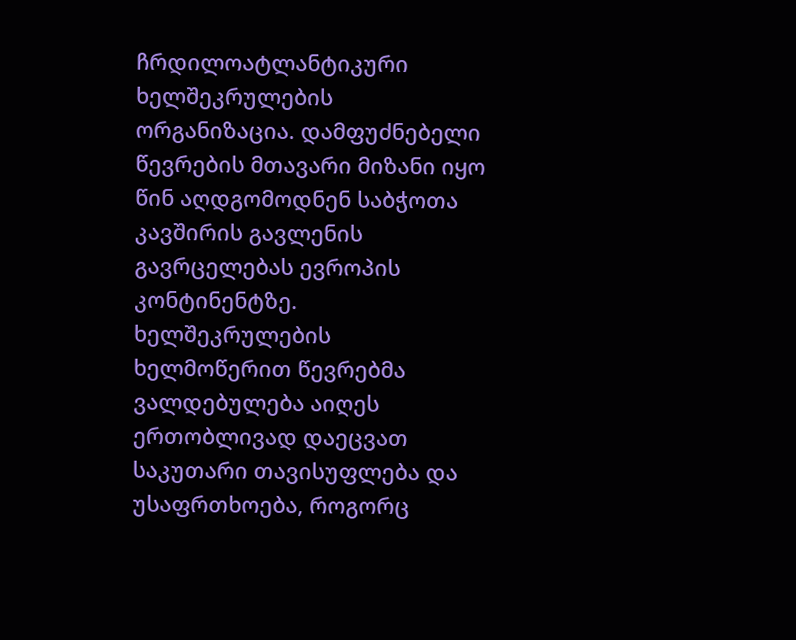ჩრდილოატლანტიკური ხელშეკრულების ორგანიზაცია. დამფუძნებელი წევრების მთავარი მიზანი იყო წინ აღდგომოდნენ საბჭოთა კავშირის გავლენის გავრცელებას ევროპის კონტინენტზე. ხელშეკრულების ხელმოწერით წევრებმა ვალდებულება აიღეს ერთობლივად დაეცვათ საკუთარი თავისუფლება და უსაფრთხოება, როგორც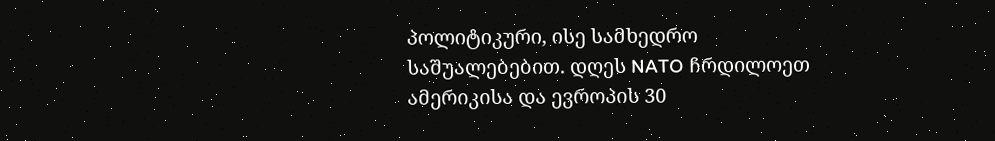პოლიტიკური, ისე სამხედრო საშუალებებით. დღეს NATO ჩრდილოეთ ამერიკისა და ევროპის 30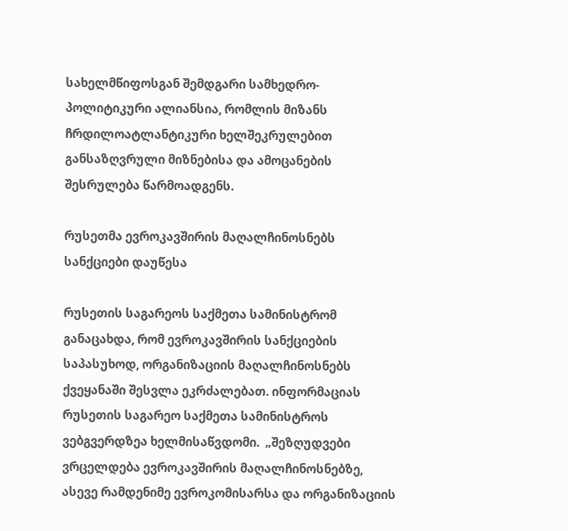სახელმწიფოსგან შემდგარი სამხედრო-პოლიტიკური ალიანსია, რომლის მიზანს ჩრდილოატლანტიკური ხელშეკრულებით განსაზღვრული მიზნებისა და ამოცანების შესრულება წარმოადგენს.

რუსეთმა ევროკავშირის მაღალჩინოსნებს სანქციები დაუწესა

რუსეთის საგარეოს საქმეთა სამინისტრომ განაცახდა, რომ ევროკავშირის სანქციების საპასუხოდ, ორგანიზაციის მაღალჩინოსნებს ქვეყანაში შესვლა ეკრძალებათ. ინფორმაციას რუსეთის საგარეო საქმეთა სამინისტროს ვებგვერდზეა ხელმისაწვდომი.  „შეზღუდვები ვრცელდება ევროკავშირის მაღალჩინოსნებზე, ასევე რამდენიმე ევროკომისარსა და ორგანიზაციის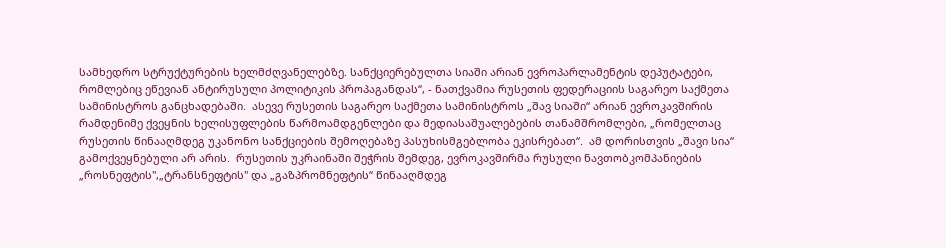სამხედრო სტრუქტურების ხელმძღვანელებზე. სანქციერებულთა სიაში არიან ევროპარლამენტის დეპუტატები, რომლებიც ეწევიან ანტირუსული პოლიტიკის პროპაგანდას“, - ნათქვამია რუსეთის ფედერაციის საგარეო საქმეთა სამინისტროს განცხადებაში.  ასევე რუსეთის საგარეო საქმეთა სამინისტროს „შავ სიაში“ არიან ევროკავშირის რამდენიმე ქვეყნის ხელისუფლების წარმოამდგენლები და მედიასაშუალებების თანამშრომლები, „რომელთაც რუსეთის წინააღმდეგ უკანონო სანქციების შემოღებაზე პასუხისმგებლობა ეკისრებათ“.  ამ დორისთვის „შავი სია“ გამოქვეყნებული არ არის.  რუსეთის უკრაინაში შეჭრის შემდეგ, ევროკავშირმა რუსული ნავთობკომპანიების „როსნეფტის",„ტრანსნეფტის" და „გაზპრომნეფტის“ წინააღმდეგ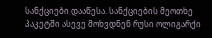სანქციები დააწესა. სანქციების მეოთხე პაკეტში ასევე მოხვდნენ რუსი ოლიგარქი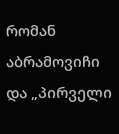რომან აბრამოვიჩი და „პირველი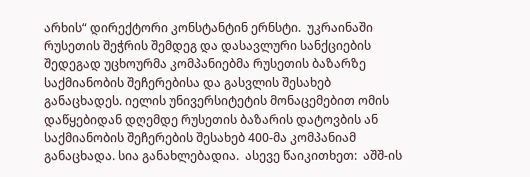არხის“ დირექტორი კონსტანტინ ერნსტი.  უკრაინაში რუსეთის შეჭრის შემდეგ და დასავლური სანქციების შედეგად უცხოურმა კომპანიებმა რუსეთის ბაზარზე საქმიანობის შეჩერებისა და გასვლის შესახებ განაცხადეს. იელის უნივერსიტეტის მონაცემებით ომის დაწყებიდან დღემდე რუსეთის ბაზარის დატოვბის ან საქმიანობის შეჩერების შესახებ 400-მა კომპანიამ განაცხადა. სია განახლებადია.  ასევე წაიკითხეთ:  აშშ-ის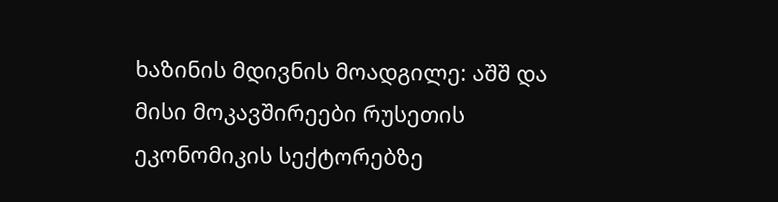ხაზინის მდივნის მოადგილე: აშშ და მისი მოკავშირეები რუსეთის ეკონომიკის სექტორებზე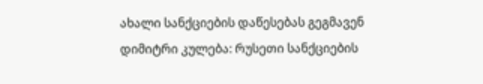ახალი სანქციების დაწესებას გეგმავენ დიმიტრი კულება: რუსეთი სანქციების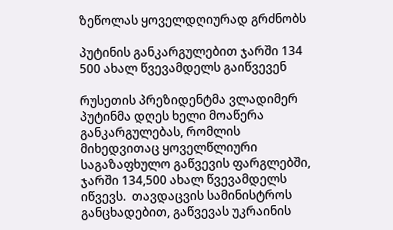ზეწოლას ყოველდღიურად გრძნობს

პუტინის განკარგულებით ჯარში 134 500 ახალ წვევამდელს გაიწვევენ

რუსეთის პრეზიდენტმა ვლადიმერ პუტინმა დღეს ხელი მოაწერა განკარგულებას, რომლის მიხედვითაც ყოველწლიური საგაზაფხულო გაწვევის ფარგლებში, ჯარში 134,500 ახალ წვევამდელს იწვევს.  თავდაცვის სამინისტროს განცხადებით, გაწვევას უკრაინის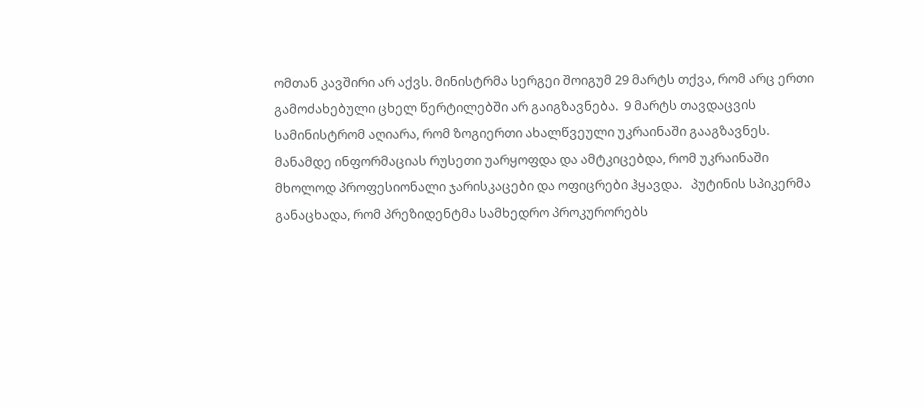ომთან კავშირი არ აქვს. მინისტრმა სერგეი შოიგუმ 29 მარტს თქვა, რომ არც ერთი გამოძახებული ცხელ წერტილებში არ გაიგზავნება.  9 მარტს თავდაცვის სამინისტრომ აღიარა, რომ ზოგიერთი ახალწვეული უკრაინაში გააგზავნეს. მანამდე ინფორმაციას რუსეთი უარყოფდა და ამტკიცებდა, რომ უკრაინაში მხოლოდ პროფესიონალი ჯარისკაცები და ოფიცრები ჰყავდა.   პუტინის სპიკერმა განაცხადა, რომ პრეზიდენტმა სამხედრო პროკურორებს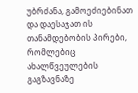უბრძანა, გამოეძიებინათ და დაესაჯათ ის თანამდებობის პირები, რომლებიც ახალწვეულების გაგზავნაზე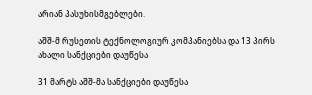არიან პასუხისმგებლები.

აშშ-მ რუსეთის ტექნოლოგიურ კომპანიებსა და 13 პირს ახალი სანქციები დაუწესა

31 მარტს აშშ-მა სანქციები დაუწესა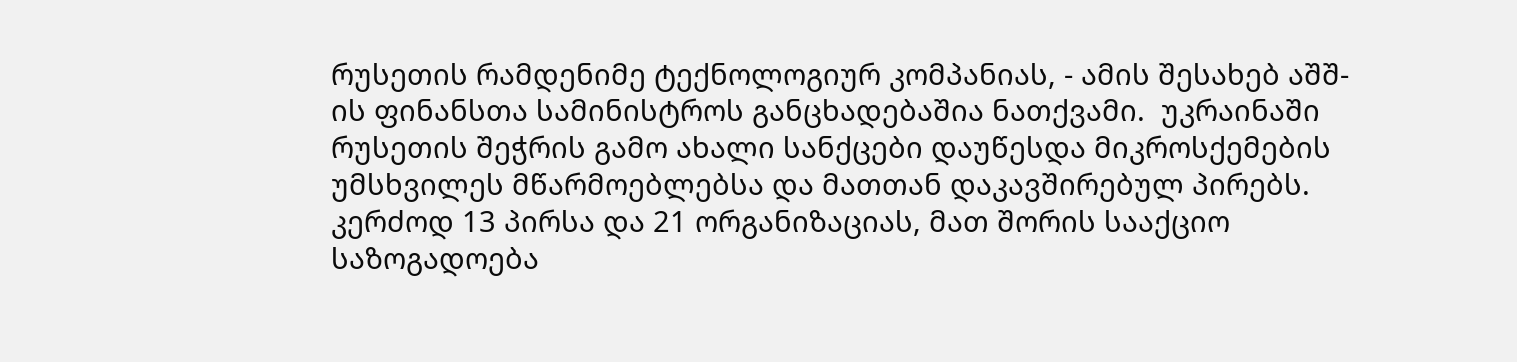რუსეთის რამდენიმე ტექნოლოგიურ კომპანიას, - ამის შესახებ აშშ-ის ფინანსთა სამინისტროს განცხადებაშია ნათქვამი.  უკრაინაში რუსეთის შეჭრის გამო ახალი სანქცები დაუწესდა მიკროსქემების უმსხვილეს მწარმოებლებსა და მათთან დაკავშირებულ პირებს. კერძოდ 13 პირსა და 21 ორგანიზაციას, მათ შორის სააქციო საზოგადოება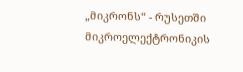„მიკრონს“ - რუსეთში მიკროელექტრონიკის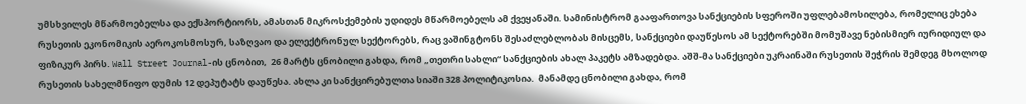უმსხვილეს მწარმოებელსა და ექსპორტიორს, ამასთან მიკროსქემების უდიდეს მწარმოებელს ამ ქვეყანაში. სამინისტრომ გააფართოვა სანქციების სფეროში უფლებამოსილება, რომელიც ეხება რუსეთის ეკონომიკის აეროკოსმოსურ, საზღვაო და ელექტრონულ სექტორებს, რაც ვაშინგტონს შესაძლებლობას მისცემს, სანქციები დაუწესოს ამ სექტორებში მომუშავე ნებისმიერ იურიდიულ და ფიზიკურ პირს. Wall Street Journal-ის ცნობით,  26 მარტს ცნობილი გახდა, რომ „თეთრი სახლი“ სანქციების ახალ პაკეტს ამზადებდა. აშშ-მა სანქციები უკრაინაში რუსეთის შეჭრის შემდეგ მხოლოდ რუსეთის სახელმწიფო დუმის 12 დეპუტატს დაუწესა. ახლა კი სანქცირებულთა სიაში 328 პოლიტიკოსია.  მანამდე ცნობილი გახდა, რომ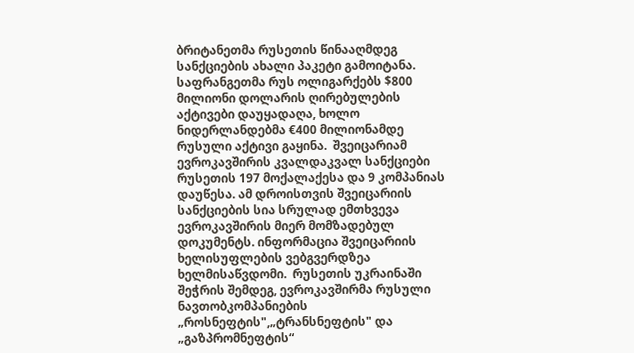ბრიტანეთმა რუსეთის წინააღმდეგ სანქციების ახალი პაკეტი გამოიტანა. საფრანგეთმა რუს ოლიგარქებს $800 მილიონი დოლარის ღირებულების აქტივები დაუყადაღა, ხოლო ნიდერლანდებმა €400 მილიონამდე რუსული აქტივი გაყინა.  შვეიცარიამ ევროკავშირის კვალდაკვალ სანქციები რუსეთის 197 მოქალაქესა და 9 კომპანიას დაუწესა. ამ დროისთვის შვეიცარიის სანქციების სია სრულად ემთხვევა ევროკავშირის მიერ მომზადებულ დოკუმენტს. ინფორმაცია შვეიცარიის ხელისუფლების ვებგვერდზეა ხელმისაწვდომი.  რუსეთის უკრაინაში შეჭრის შემდეგ, ევროკავშირმა რუსული ნავთობკომპანიების „როსნეფტის",„ტრანსნეფტის" და „გაზპრომნეფტის“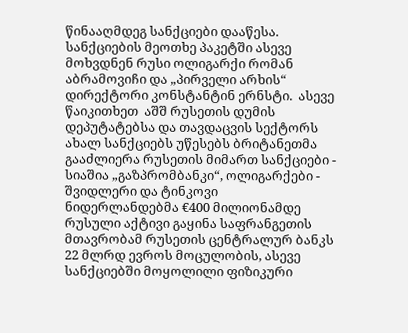წინააღმდეგ სანქციები დააწესა. სანქციების მეოთხე პაკეტში ასევე მოხვდნენ რუსი ოლიგარქი რომან აბრამოვიჩი და „პირველი არხის“ დირექტორი კონსტანტინ ერნსტი.  ასევე წაიკითხეთ  აშშ რუსეთის დუმის დეპუტატებსა და თავდაცვის სექტორს ახალ სანქციებს უწესებს ბრიტანეთმა გააძლიერა რუსეთის მიმართ სანქციები - სიაშია „გაზპრომბანკი“, ოლიგარქები - შვიდლერი და ტინკოვი   ნიდერლანდებმა €400 მილიონამდე რუსული აქტივი გაყინა საფრანგეთის მთავრობამ რუსეთის ცენტრალურ ბანკს 22 მლრდ ევროს მოცულობის, ასევე სანქციებში მოყოლილი ფიზიკური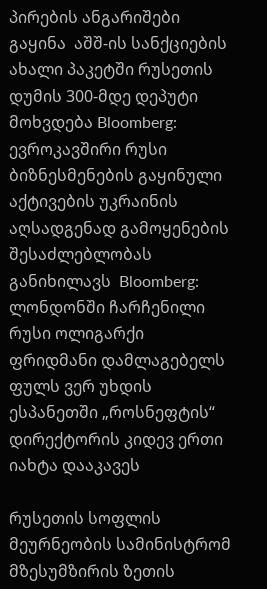პირების ანგარიშები გაყინა  აშშ-ის სანქციების ახალი პაკეტში რუსეთის დუმის 300-მდე დეპუტი მოხვდება Bloomberg: ევროკავშირი რუსი ბიზნესმენების გაყინული აქტივების უკრაინის აღსადგენად გამოყენების შესაძლებლობას განიხილავს  Bloomberg: ლონდონში ჩარჩენილი რუსი ოლიგარქი ფრიდმანი დამლაგებელს ფულს ვერ უხდის   ესპანეთში „როსნეფტის“ დირექტორის კიდევ ერთი იახტა დააკავეს

რუსეთის სოფლის მეურნეობის სამინისტრომ მზესუმზირის ზეთის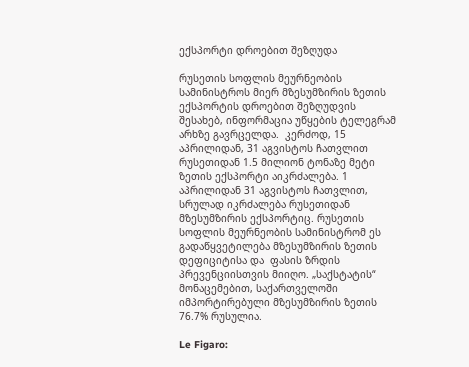ექსპორტი დროებით შეზღუდა

რუსეთის სოფლის მეურნეობის სამინისტროს მიერ მზესუმზირის ზეთის ექსპორტის დროებით შეზღუდვის შესახებ, ინფორმაცია უწყების ტელეგრამ არხზე გავრცელდა.  კერძოდ, 15 აპრილიდან, 31 აგვისტოს ჩათვლით რუსეთიდან 1.5 მილიონ ტონაზე მეტი ზეთის ექსპორტი აიკრძალება. 1 აპრილიდან 31 აგვისტოს ჩათვლით, სრულად იკრძალება რუსეთიდან მზესუმზირის ექსპორტიც. რუსეთის სოფლის მეურნეობის სამინისტრომ ეს გადაწყვეტილება მზესუმზირის ზეთის დეფიციტისა და  ფასის ზრდის პრევენციისთვის მიიღო. „საქსტატის“ მონაცემებით, საქართველოში იმპორტირებული მზესუმზირის ზეთის 76.7% რუსულია.

Le Figaro: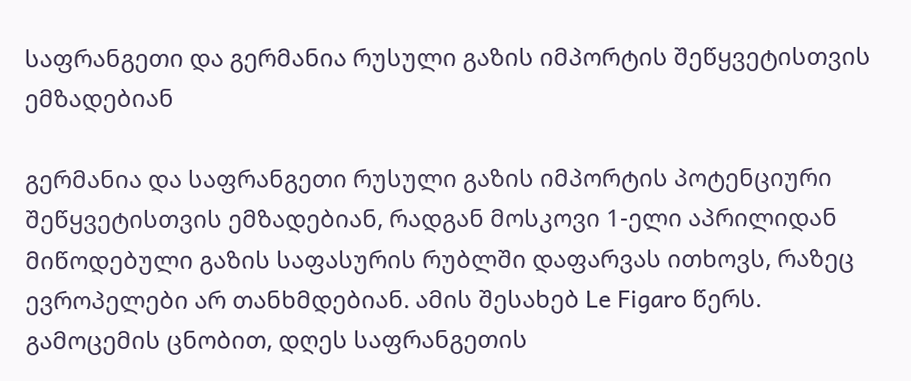საფრანგეთი და გერმანია რუსული გაზის იმპორტის შეწყვეტისთვის ემზადებიან

გერმანია და საფრანგეთი რუსული გაზის იმპორტის პოტენციური შეწყვეტისთვის ემზადებიან, რადგან მოსკოვი 1-ელი აპრილიდან მიწოდებული გაზის საფასურის რუბლში დაფარვას ითხოვს, რაზეც ევროპელები არ თანხმდებიან. ამის შესახებ Le Figaro წერს.  გამოცემის ცნობით, დღეს საფრანგეთის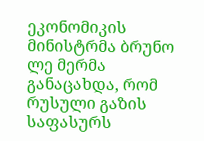ეკონომიკის მინისტრმა ბრუნო ლე მერმა განაცახდა, რომ რუსული გაზის საფასურს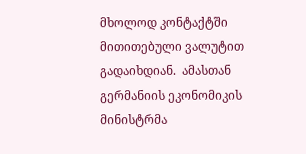მხოლოდ კონტაქტში მითითებული ვალუტით გადაიხდიან.  ამასთან გერმანიის ეკონომიკის მინისტრმა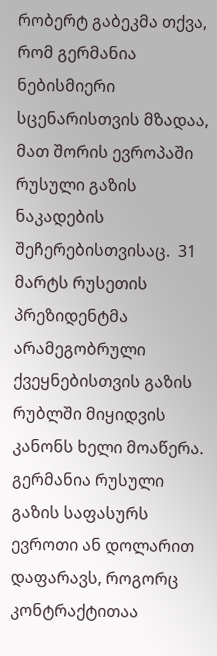რობერტ გაბეკმა თქვა, რომ გერმანია ნებისმიერი სცენარისთვის მზადაა, მათ შორის ევროპაში რუსული გაზის ნაკადების შეჩერებისთვისაც.  31 მარტს რუსეთის პრეზიდენტმა არამეგობრული ქვეყნებისთვის გაზის რუბლში მიყიდვის კანონს ხელი მოაწერა.  გერმანია რუსული გაზის საფასურს ევროთი ან დოლარით დაფარავს, როგორც კონტრაქტითაა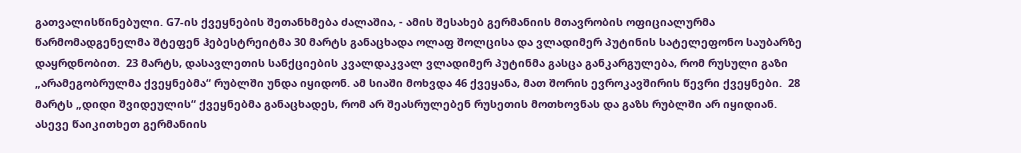გათვალისწინებული. G7-ის ქვეყნების შეთანხმება ძალაშია, - ამის შესახებ გერმანიის მთავრობის ოფიციალურმა წარმომადგენელმა შტეფენ ჰებესტრეიტმა 30 მარტს განაცხადა ოლაფ შოლცისა და ვლადიმერ პუტინის სატელეფონო საუბარზე დაყრდნობით.  23 მარტს, დასავლეთის სანქციების კვალდაკვალ ვლადიმერ პუტინმა გასცა განკარგულება, რომ რუსული გაზი „არამეგობრულმა ქვეყნებმა“ რუბლში უნდა იყიდონ. ამ სიაში მოხვდა 46 ქვეყანა, მათ შორის ევროკავშირის წევრი ქვეყნები.  28 მარტს „დიდი შვიდეულის“ ქვეყნებმა განაცხადეს, რომ არ შეასრულებენ რუსეთის მოთხოვნას და გაზს რუბლში არ იყიდიან.  ასევე წაიკითხეთ გერმანიის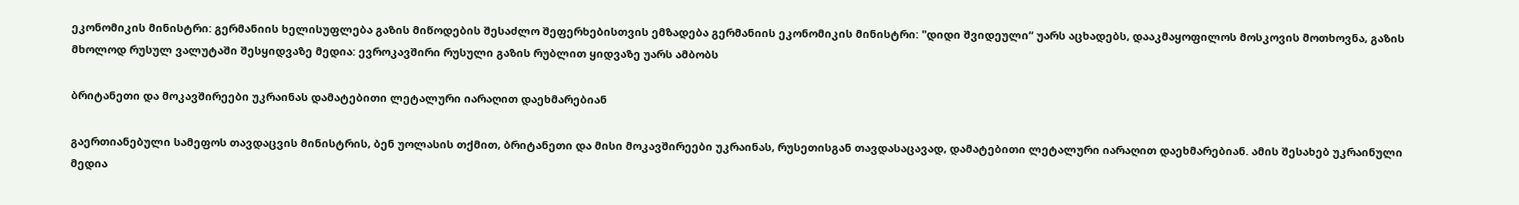ეკონომიკის მინისტრი: გერმანიის ხელისუფლება გაზის მიწოდების შესაძლო შეფერხებისთვის ემზადება გერმანიის ეკონომიკის მინისტრი: "დიდი შვიდეული“ უარს აცხადებს, დააკმაყოფილოს მოსკოვის მოთხოვნა, გაზის მხოლოდ რუსულ ვალუტაში შესყიდვაზე მედია: ევროკავშირი რუსული გაზის რუბლით ყიდვაზე უარს ამბობს

ბრიტანეთი და მოკავშირეები უკრაინას დამატებითი ლეტალური იარაღით დაეხმარებიან

გაერთიანებული სამეფოს თავდაცვის მინისტრის, ბენ უოლასის თქმით, ბრიტანეთი და მისი მოკავშირეები უკრაინას, რუსეთისგან თავდასაცავად, დამატებითი ლეტალური იარაღით დაეხმარებიან. ამის შესახებ უკრაინული მედია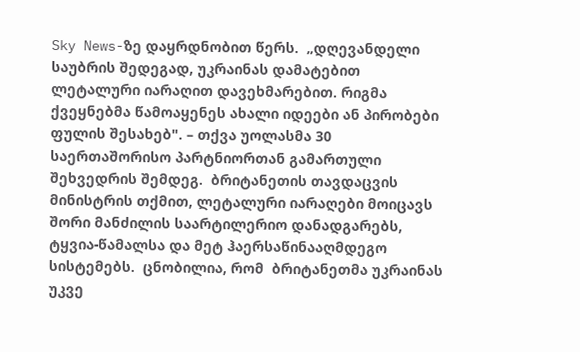Sky News-ზე დაყრდნობით წერს.  „დღევანდელი საუბრის შედეგად, უკრაინას დამატებით ლეტალური იარაღით დავეხმარებით. რიგმა ქვეყნებმა წამოაყენეს ახალი იდეები ან პირობები ფულის შესახებ". – თქვა უოლასმა 30 საერთაშორისო პარტნიორთან გამართული შეხვედრის შემდეგ.  ბრიტანეთის თავდაცვის მინისტრის თქმით, ლეტალური იარაღები მოიცავს შორი მანძილის საარტილერიო დანადგარებს, ტყვია-წამალსა და მეტ ჰაერსაწინააღმდეგო სისტემებს.  ცნობილია, რომ  ბრიტანეთმა უკრაინას უკვე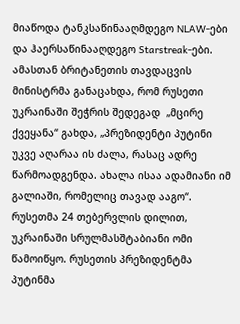მიაწოდა ტანკსაწინააღმდეგო NLAW-ები და ჰაერსაწინააღდეგო Starstreak-ები.  ამასთან ბრიტანეთის თავდაცვის მინისტრმა განაცახდა, რომ რუსეთი უკრაინაში შეჭრის შედეგად  „მცირე ქვეყანა“ გახდა, „პრეზიდენტი პუტინი უკვე აღარაა ის ძალა, რასაც ადრე წარმოადგენდა. ახალა ისაა ადამიანი იმ გალიაში, რომელიც თავად ააგო“.  რუსეთმა 24 თებერვლის დილით, უკრაინაში სრულმასშტაბიანი ომი წამოიწყო. რუსეთის პრეზიდენტმა პუტინმა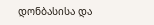დონბასისა და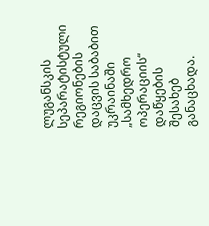ლუგანსკის სეპარატისტული რეგიონების დაცვის საბაბით უკრაინაში „სამხედრო ოპერაციის“ დაწყების შესახებ განაცხადა.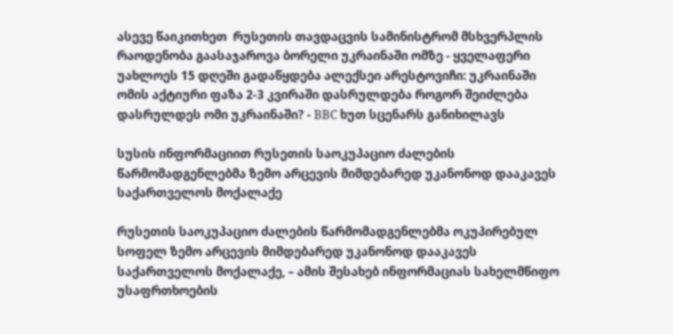ასევე წაიკითხეთ  რუსეთის თავდაცვის სამინისტრომ მსხვერპლის რაოდენობა გაასაჯაროვა ბორელი უკრაინაში ომზე - ყველაფერი უახლოეს 15 დღეში გადაწყდება ალექსეი არესტოვიჩი: უკრაინაში ომის აქტიური ფაზა 2-3 კვირაში დასრულდება როგორ შეიძლება დასრულდეს ომი უკრაინაში? - BBC ხუთ სცენარს განიხილავს

სუსის ინფორმაციით რუსეთის საოკუპაციო ძალების წარმომადგენლებმა ზემო არცევის მიმდებარედ უკანონოდ დააკავეს საქართველოს მოქალაქე

რუსეთის საოკუპაციო ძალების წარმომადგენლებმა ოკუპირებულ სოფელ ზემო არცევის მიმდებარედ უკანონოდ დააკავეს საქართველოს მოქალაქე, – ამის შესახებ ინფორმაციას სახელმწიფო უსაფრთხოების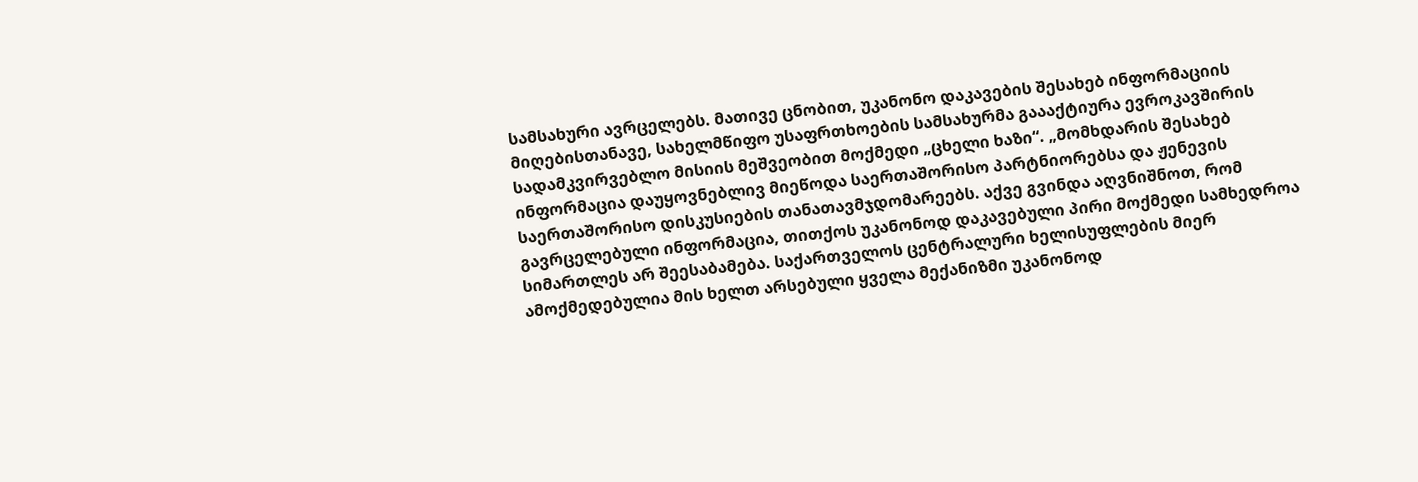სამსახური ავრცელებს. მათივე ცნობით, უკანონო დაკავების შესახებ ინფორმაციის მიღებისთანავე, სახელმწიფო უსაფრთხოების სამსახურმა გაააქტიურა ევროკავშირის სადამკვირვებლო მისიის მეშვეობით მოქმედი „ცხელი ხაზი“. „მომხდარის შესახებ ინფორმაცია დაუყოვნებლივ მიეწოდა საერთაშორისო პარტნიორებსა და ჟენევის საერთაშორისო დისკუსიების თანათავმჯდომარეებს. აქვე გვინდა აღვნიშნოთ, რომ გავრცელებული ინფორმაცია, თითქოს უკანონოდ დაკავებული პირი მოქმედი სამხედროა სიმართლეს არ შეესაბამება. საქართველოს ცენტრალური ხელისუფლების მიერ ამოქმედებულია მის ხელთ არსებული ყველა მექანიზმი უკანონოდ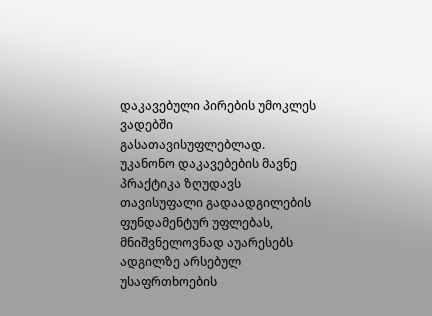დაკავებული პირების უმოკლეს ვადებში გასათავისუფლებლად. უკანონო დაკავებების მავნე პრაქტიკა ზღუდავს თავისუფალი გადაადგილების ფუნდამენტურ უფლებას, მნიშვნელოვნად აუარესებს ადგილზე არსებულ უსაფრთხოების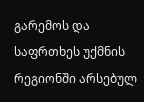გარემოს და საფრთხეს უქმნის რეგიონში არსებულ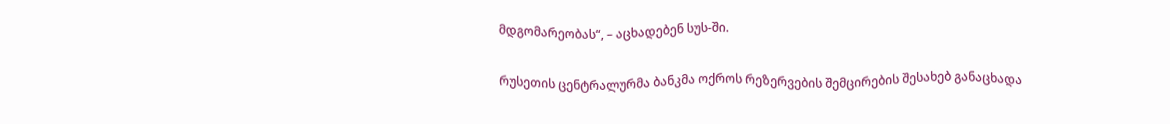მდგომარეობას“, – აცხადებენ სუს-ში.

რუსეთის ცენტრალურმა ბანკმა ოქროს რეზერვების შემცირების შესახებ განაცხადა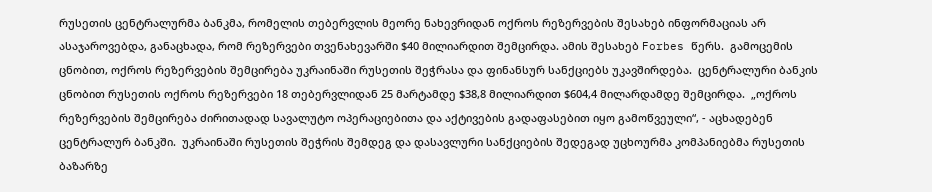რუსეთის ცენტრალურმა ბანკმა, რომელის თებერვლის მეორე ნახევრიდან ოქროს რეზერვების შესახებ ინფორმაციას არ ასაჯაროვებდა, განაცხადა, რომ რეზერვები თვენახევარში $40 მილიარდით შემცირდა. ამის შესახებ Forbes წერს.  გამოცემის ცნობით, ოქროს რეზერვების შემცირება უკრაინაში რუსეთის შეჭრასა და ფინანსურ სანქციებს უკავშირდება.  ცენტრალური ბანკის ცნობით რუსეთის ოქროს რეზერვები 18 თებერვლიდან 25 მარტამდე $38,8 მილიარდით $604,4 მილარდამდე შემცირდა.  „ოქროს რეზერვების შემცირება ძირითადად სავალუტო ოპერაციებითა და აქტივების გადაფასებით იყო გამოწვეული“, - აცხადებენ ცენტრალურ ბანკში.  უკრაინაში რუსეთის შეჭრის შემდეგ და დასავლური სანქციების შედეგად უცხოურმა კომპანიებმა რუსეთის ბაზარზე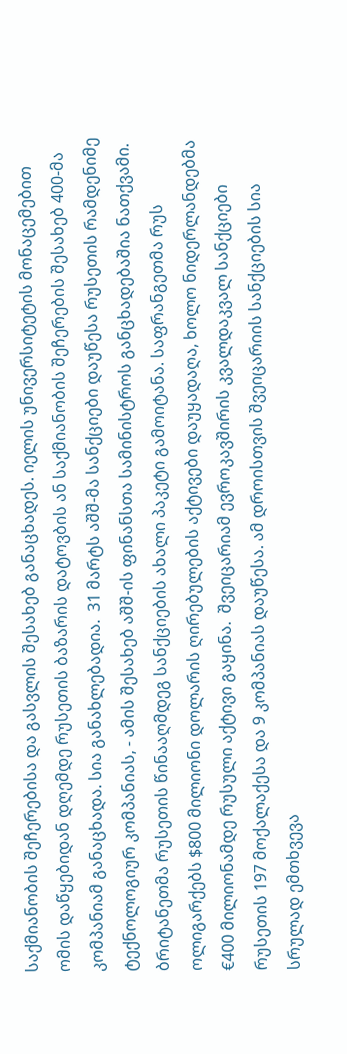საქმიანობის შეჩერებისა და გასვლის შესახებ განაცხადეს. იელის უნივერსიტეტის მონაცემებით ომის დაწყებიდან დღემდე რუსეთის ბაზარის დატოვბის ან საქმიანობის შეჩერების შესახებ 400-მა კომპანიამ განაცხადა. სია განახლებადია.  31 მარტს აშშ-მა სანქციები დაუწესა რუსეთის რამდენიმე ტექნოლოგიურ კომპანიას, - ამის შესახებ აშშ-ის ფინანსთა სამინისტროს განცხადებაშია ნათქვამი.   ბრიტანეთმა რუსეთის წინააღმდეგ სანქციების ახალი პაკეტი გამოიტანა. საფრანგეთმა რუს ოლიგარქებს $800 მილიონი დოლარის ღირებულების აქტივები დაუყადაღა, ხოლო ნიდერლანდებმა €400 მილიონამდე რუსული აქტივი გაყინა.  შვეიცარიამ ევროკავშირის კვალდაკვალ სანქციები რუსეთის 197 მოქალაქესა და 9 კომპანიას დაუწესა. ამ დროისთვის შვეიცარიის სანქციების სია სრულად ემთხვევა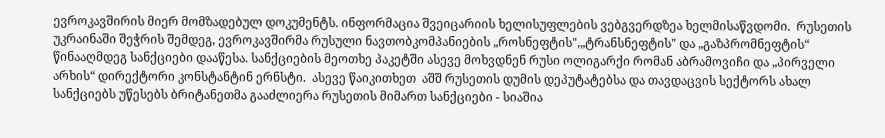ევროკავშირის მიერ მომზადებულ დოკუმენტს. ინფორმაცია შვეიცარიის ხელისუფლების ვებგვერდზეა ხელმისაწვდომი.  რუსეთის უკრაინაში შეჭრის შემდეგ, ევროკავშირმა რუსული ნავთობკომპანიების „როსნეფტის",„ტრანსნეფტის" და „გაზპრომნეფტის“ წინააღმდეგ სანქციები დააწესა. სანქციების მეოთხე პაკეტში ასევე მოხვდნენ რუსი ოლიგარქი რომან აბრამოვიჩი და „პირველი არხის“ დირექტორი კონსტანტინ ერნსტი.  ასევე წაიკითხეთ  აშშ რუსეთის დუმის დეპუტატებსა და თავდაცვის სექტორს ახალ სანქციებს უწესებს ბრიტანეთმა გააძლიერა რუსეთის მიმართ სანქციები - სიაშია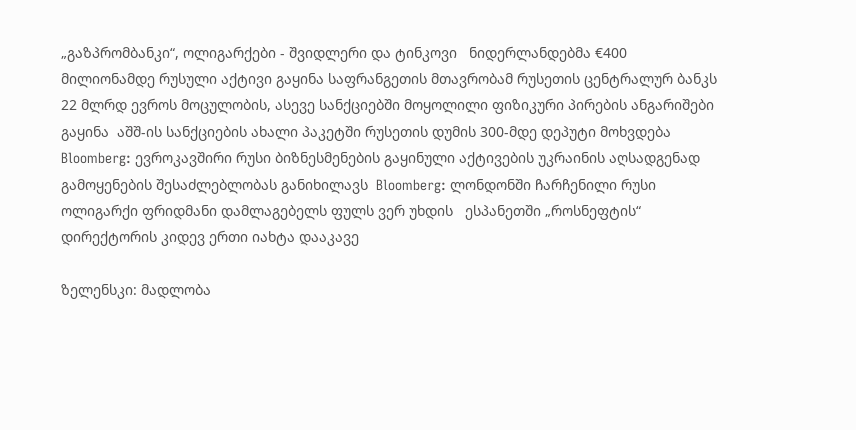„გაზპრომბანკი“, ოლიგარქები - შვიდლერი და ტინკოვი   ნიდერლანდებმა €400 მილიონამდე რუსული აქტივი გაყინა საფრანგეთის მთავრობამ რუსეთის ცენტრალურ ბანკს 22 მლრდ ევროს მოცულობის, ასევე სანქციებში მოყოლილი ფიზიკური პირების ანგარიშები გაყინა  აშშ-ის სანქციების ახალი პაკეტში რუსეთის დუმის 300-მდე დეპუტი მოხვდება Bloomberg: ევროკავშირი რუსი ბიზნესმენების გაყინული აქტივების უკრაინის აღსადგენად გამოყენების შესაძლებლობას განიხილავს  Bloomberg: ლონდონში ჩარჩენილი რუსი ოლიგარქი ფრიდმანი დამლაგებელს ფულს ვერ უხდის   ესპანეთში „როსნეფტის“ დირექტორის კიდევ ერთი იახტა დააკავე

ზელენსკი: მადლობა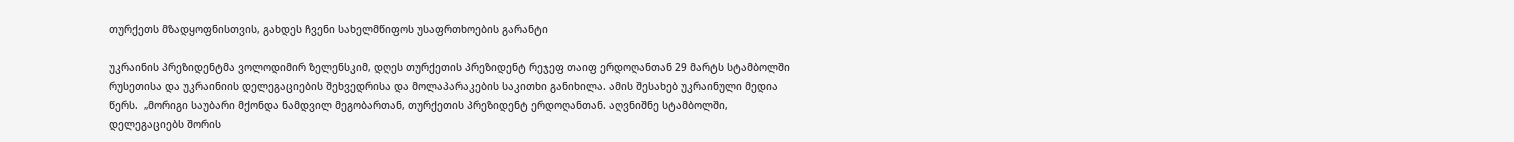თურქეთს მზადყოფნისთვის, გახდეს ჩვენი სახელმწიფოს უსაფრთხოების გარანტი

უკრაინის პრეზიდენტმა ვოლოდიმირ ზელენსკიმ, დღეს თურქეთის პრეზიდენტ რეჯეფ თაიფ ერდოღანთან 29 მარტს სტამბოლში რუსეთისა და უკრაინიის დელეგაციების შეხვედრისა და მოლაპარაკების საკითხი განიხილა. ამის შესახებ უკრაინული მედია წერს.  „მორიგი საუბარი მქონდა ნამდვილ მეგობართან, თურქეთის პრეზიდენტ ერდოღანთან. აღვნიშნე სტამბოლში, დელეგაციებს შორის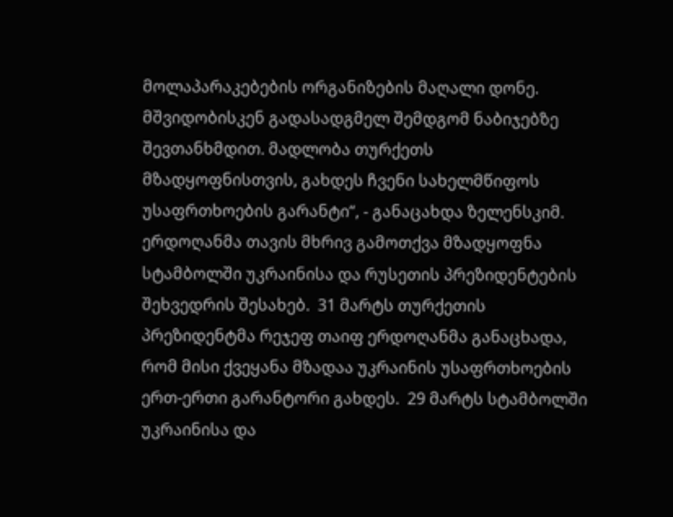მოლაპარაკებების ორგანიზების მაღალი დონე. მშვიდობისკენ გადასადგმელ შემდგომ ნაბიჯებზე შევთანხმდით. მადლობა თურქეთს მზადყოფნისთვის, გახდეს ჩვენი სახელმწიფოს უსაფრთხოების გარანტი“, - განაცახდა ზელენსკიმ.  ერდოღანმა თავის მხრივ გამოთქვა მზადყოფნა სტამბოლში უკრაინისა და რუსეთის პრეზიდენტების შეხვედრის შესახებ.  31 მარტს თურქეთის პრეზიდენტმა რეჯეფ თაიფ ერდოღანმა განაცხადა, რომ მისი ქვეყანა მზადაა უკრაინის უსაფრთხოების ერთ-ერთი გარანტორი გახდეს.  29 მარტს სტამბოლში უკრაინისა და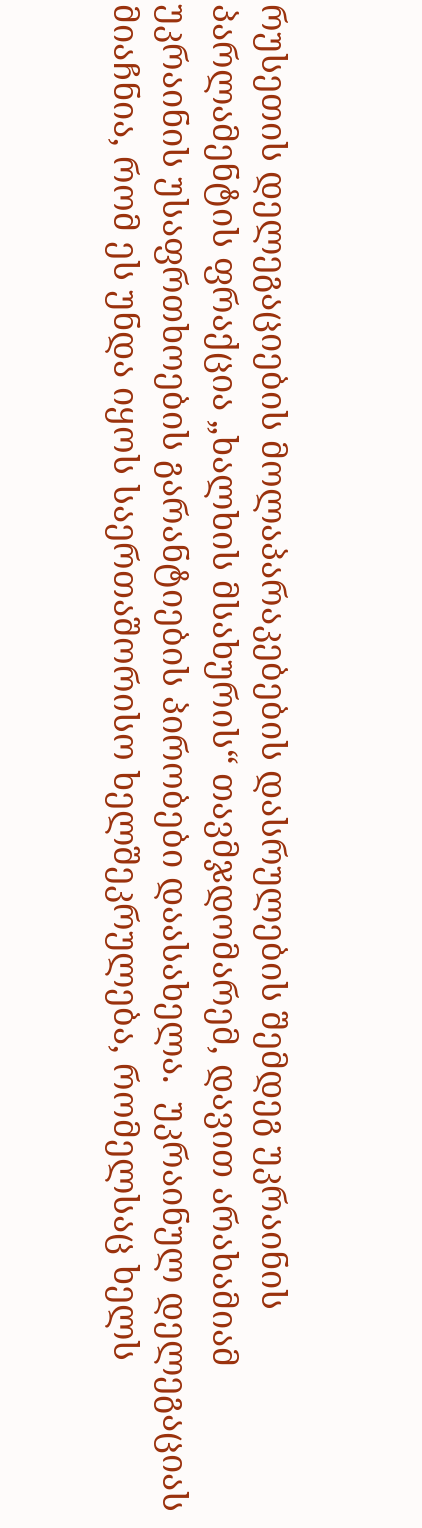რუსეთის დელეგაციების მოლაპარაკებების დასრულების შემდეგ უკრაინის პარლამენტის ფრაქცია „ხალხის მსახურის“ თავმჯდომარემ, დავით არახამიამ უკრაინის უსაფრთხოების გარანტიების პირობები დაასახელა.  უკრაინულ დელეგაციას მიაჩნია, რომ ეს უნდა იყოს საერთაშორისო ხელშეკრულება, რომელსაც ხელს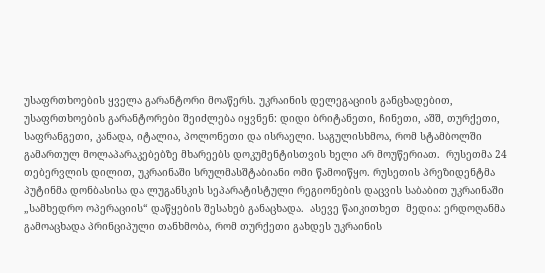უსაფრთხოების ყველა გარანტორი მოაწერს. უკრაინის დელეგაციის განცხადებით, უსაფრთხოების გარანტორები შეიძლება იყვნენ: დიდი ბრიტანეთი, ჩინეთი, აშშ, თურქეთი, საფრანგეთი, კანადა, იტალია, პოლონეთი და ისრაელი. საგულისხმოა, რომ სტამბოლში გამართულ მოლაპარაკებებზე მხარეებს დოკუმენტისთვის ხელი არ მოუწერიათ.  რუსეთმა 24 თებერვლის დილით, უკრაინაში სრულმასშტაბიანი ომი წამოიწყო. რუსეთის პრეზიდენტმა პუტინმა დონბასისა და ლუგანსკის სეპარატისტული რეგიონების დაცვის საბაბით უკრაინაში „სამხედრო ოპერაციის“ დაწყების შესახებ განაცხადა.  ასევე წაიკითხეთ  მედია: ერდოღანმა გამოაცხადა პრინციპული თანხმობა, რომ თურქეთი გახდეს უკრაინის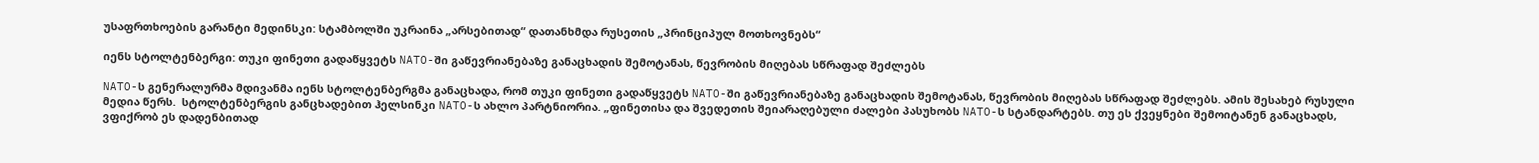უსაფრთხოების გარანტი მედინსკი: სტამბოლში უკრაინა „არსებითად“ დათანხმდა რუსეთის „პრინციპულ მოთხოვნებს“

იენს სტოლტენბერგი: თუკი ფინეთი გადაწყვეტს NATO-ში გაწევრიანებაზე განაცხადის შემოტანას, წევრობის მიღებას სწრაფად შეძლებს

NATO-ს გენერალურმა მდივანმა იენს სტოლტენბერგმა განაცხადა, რომ თუკი ფინეთი გადაწყვეტს NATO-ში გაწევრიანებაზე განაცხადის შემოტანას, წევრობის მიღებას სწრაფად შეძლებს. ამის შესახებ რუსული მედია წერს.  სტოლტენბერგის განცხადებით ჰელსინკი NATO-ს ახლო პარტნიორია. „ფინეთისა და შვედეთის შეიარაღებული ძალები პასუხობს NATO-ს სტანდარტებს. თუ ეს ქვეყნები შემოიტანენ განაცხადს, ვფიქრობ ეს დადენბითად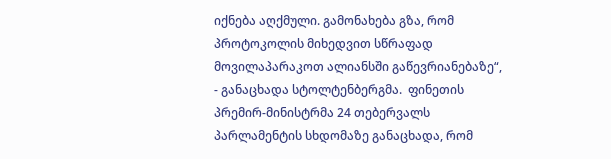იქნება აღქმული. გამონახება გზა, რომ პროტოკოლის მიხედვით სწრაფად მოვილაპარაკოთ ალიანსში გაწევრიანებაზე“, - განაცხადა სტოლტენბერგმა.  ფინეთის პრემირ-მინისტრმა 24 თებერვალს პარლამენტის სხდომაზე განაცხადა, რომ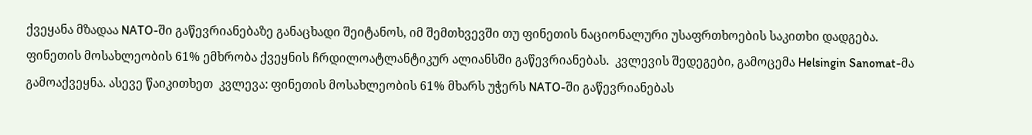ქვეყანა მზადაა NATO-ში გაწევრიანებაზე განაცხადი შეიტანოს, იმ შემთხვევში თუ ფინეთის ნაციონალური უსაფრთხოების საკითხი დადგება.  ფინეთის მოსახლეობის 61% ემხრობა ქვეყნის ჩრდილოატლანტიკურ ალიანსში გაწევრიანებას.  კვლევის შედეგები, გამოცემა Helsingin Sanomat-მა გამოაქვეყნა. ასევე წაიკითხეთ  კვლევა: ფინეთის მოსახლეობის 61% მხარს უჭერს NATO-ში გაწევრიანებას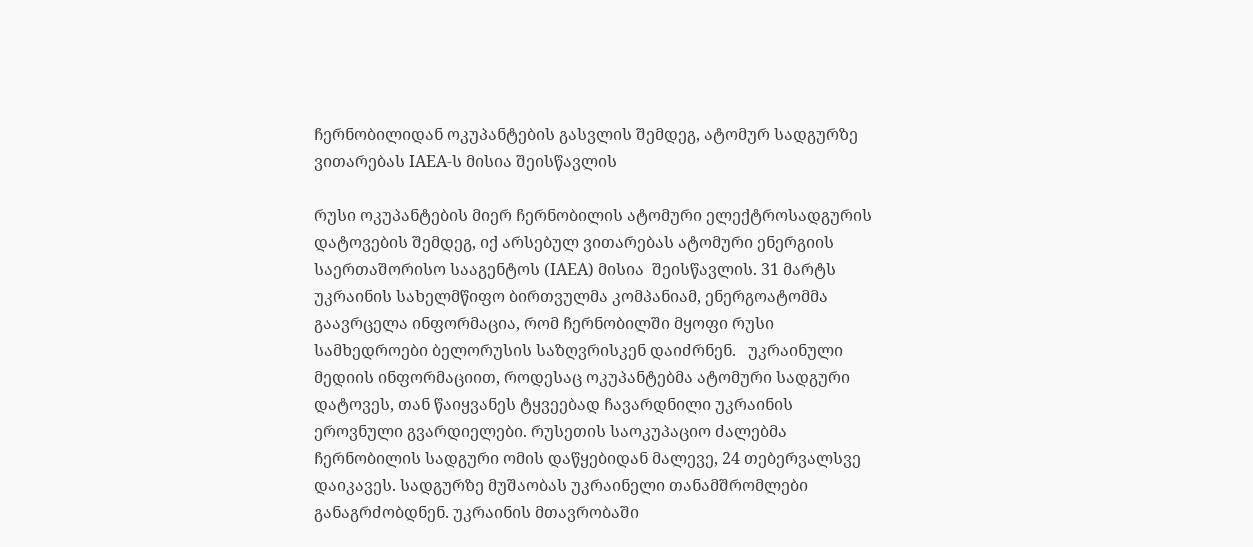ჩერნობილიდან ოკუპანტების გასვლის შემდეგ, ატომურ სადგურზე ვითარებას IAEA-ს მისია შეისწავლის

რუსი ოკუპანტების მიერ ჩერნობილის ატომური ელექტროსადგურის დატოვების შემდეგ, იქ არსებულ ვითარებას ატომური ენერგიის საერთაშორისო სააგენტოს (IAEA) მისია  შეისწავლის. 31 მარტს უკრაინის სახელმწიფო ბირთვულმა კომპანიამ, ენერგოატომმა გაავრცელა ინფორმაცია, რომ ჩერნობილში მყოფი რუსი სამხედროები ბელორუსის საზღვრისკენ დაიძრნენ.   უკრაინული მედიის ინფორმაციით, როდესაც ოკუპანტებმა ატომური სადგური დატოვეს, თან წაიყვანეს ტყვეებად ჩავარდნილი უკრაინის ეროვნული გვარდიელები. რუსეთის საოკუპაციო ძალებმა ჩერნობილის სადგური ომის დაწყებიდან მალევე, 24 თებერვალსვე დაიკავეს. სადგურზე მუშაობას უკრაინელი თანამშრომლები განაგრძობდნენ. უკრაინის მთავრობაში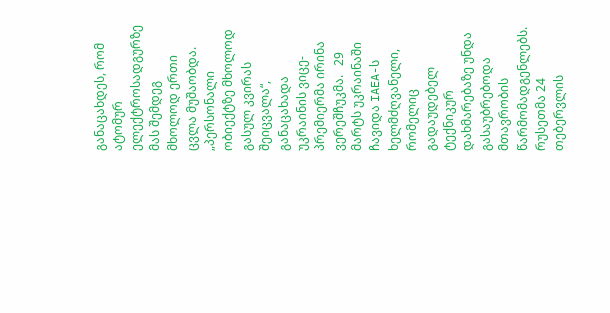განაცახდეს, რომ ატომურ ელექტროსადგურზე მას შემდეგ მხოლოდ ერთი ცვლა მუშაობდა. „პერსონალი ობიექტზე მხოლოდ გასულ კვირას შეიცვალა“, განაცახადა უკრაინის ვიცე-პრემიერმა ირინა ვერეშჩუკმა.   29 მარტს უკრაინაში ჩავიდა IAEA-ს ხელმძღვანელი, რომელიც გადაუდებელ ტექნიკურ დახმარებაზე უნდა გასაუბრებოდა მთავრობის წარმომადგენლებს. რუსეთმა 24 თებერვლის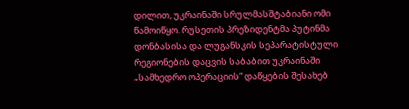დილით, უკრაინაში სრულმასშტაბიანი ომი წამოიწყო. რუსეთის პრეზიდენტმა პუტინმა დონბასისა და ლუგანსკის სეპარატისტული რეგიონების დაცვის საბაბით უკრაინაში „სამხედრო ოპერაციის“ დაწყების შესახებ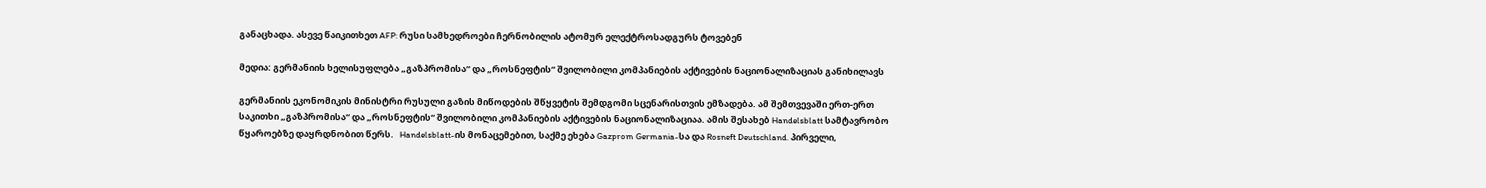განაცხადა. ასევე წაიკითხეთ AFP: რუსი სამხედროები ჩერნობილის ატომურ ელექტროსადგურს ტოვებენ

მედია: გერმანიის ხელისუფლება „გაზპრომისა“ და „როსნეფტის“ შვილობილი კომპანიების აქტივების ნაციონალიზაციას განიხილავს

გერმანიის ეკონომიკის მინისტრი რუსული გაზის მიწოდების შწყვეტის შემდგომი სცენარისთვის ემზადება. ამ შემთვევაში ერთ-ერთ საკითხი „გაზპრომისა“ და „როსნეფტის“ შვილობილი კომპანიების აქტივების ნაციონალიზაციაა. ამის შესახებ Handelsblatt სამტავრობო წყაროებზე დაყრდნობით წერს.   Handelsblatt-ის მონაცემებით, საქმე ეხება Gazprom Germania-სა და Rosneft Deutschland. პირველი,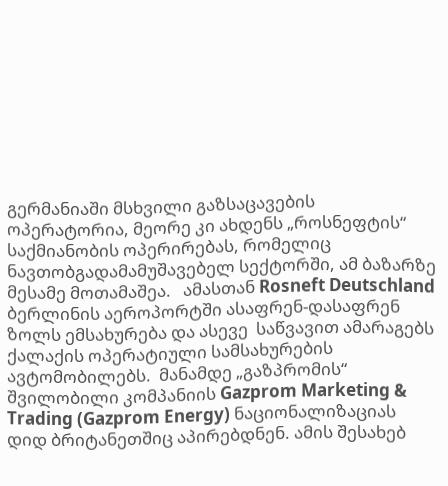გერმანიაში მსხვილი გაზსაცავების ოპერატორია, მეორე კი ახდენს „როსნეფტის“ საქმიანობის ოპერირებას, რომელიც ნავთობგადამამუშავებელ სექტორში, ამ ბაზარზე მესამე მოთამაშეა.   ამასთან Rosneft Deutschland ბერლინის აეროპორტში ასაფრენ-დასაფრენ ზოლს ემსახურება და ასევე  საწვავით ამარაგებს ქალაქის ოპერატიული სამსახურების ავტომობილებს.  მანამდე „გაზპრომის“ შვილობილი კომპანიის Gazprom Marketing & Trading (Gazprom Energy) ნაციონალიზაციას დიდ ბრიტანეთშიც აპირებდნენ. ამის შესახებ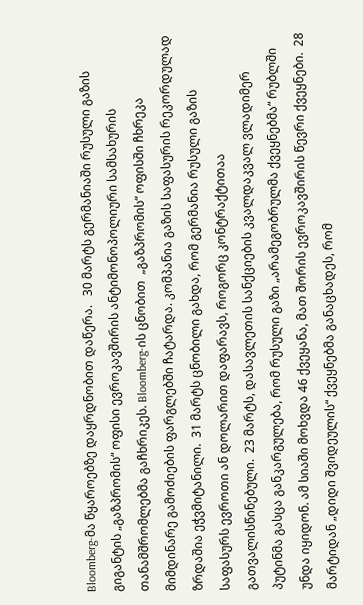Bloomberg-მა წყაროებზე დაყრდნობით დაწერა.   30 მარტს გერმანიაში რუსული გაზის გიგანტის „გაზპრომის“ ოფისი ევროკავშირის ანტიმონოპოლიური სამსახურის თანამშრომლებმა გაჩხრიკეს. Bloomberg-ის ცნობით  „გაზპრომის“ ოფისში ჩხრეკა მიმდინარე გამოძიების ფარგლებში ჩატარდა. კომპანია გაზის საფასურის რეკორდულად ზრდაშია ეჭვმიტანილი.  31 მარტს ცნობილი გახდა, რომ გერმანია რუსული გაზის საფასურს ევროთი ან დოლარით დაფარავს, როგორც კონტრაქტითაა გათვალისწინებული.  23 მარტს, დასავლეთის სანქციების კვალდაკვალ ვლადიმერ პუტინმა გასცა განკარგულება, რომ რუსული გაზი „არამეგობრულმა ქვეყნებმა“ რუბლში უნდა იყიდონ. ამ სიაში მოხვდა 46 ქვეყანა, მათ შორის ევროკავშირის წევრი ქვეყნები.  28 მარტიდან „დიდი შვიდეულის“ ქვეყნებმა განაცხადეს, რომ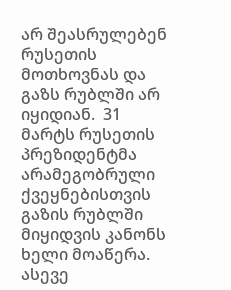არ შეასრულებენ რუსეთის მოთხოვნას და გაზს რუბლში არ იყიდიან.  31 მარტს რუსეთის პრეზიდენტმა არამეგობრული ქვეყნებისთვის გაზის რუბლში მიყიდვის კანონს ხელი მოაწერა.  ასევე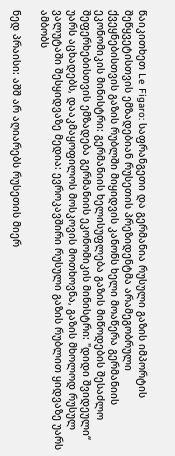წაიკითხეთ Le Figaro: საფრანგეთი და გერმანია რუსული გაზის იმპორტის შეწყვეტისთვის ემზადებიან რუსეთის პრეზიდენტმა არამეგობრული ქვეყნებისთვის გაზის რუბლში მიყიდვის კანონს ხელი მოაწერა გერმანიის ეკონომიკის მინისტრი: გერმანიის ხელისუფლება გაზის მიწოდების შესაძლო შეფერხებისთვის ემზადება გერმანიის ეკონომიკის მინისტრი: "დიდი შვიდეული“ უარს აცხადებს, დააკმაყოფილოს მოსკოვის მოთხოვნა, გაზის მხოლოდ რუსულ ვალუტაში შესყიდვაზე მედია: ევროკავშირი რუსული გაზის რუბლით ყიდვაზე უარს ამბობს

ნედ პრაისი: აშშ არ აღიარებს რუსეთის მიერ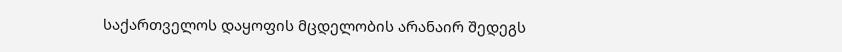საქართველოს დაყოფის მცდელობის არანაირ შედეგს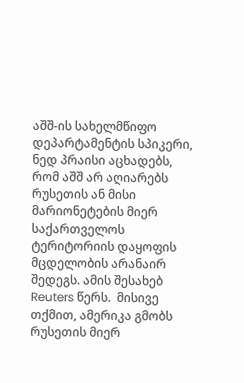აშშ-ის სახელმწიფო დეპარტამენტის სპიკერი, ნედ პრაისი აცხადებს, რომ აშშ არ აღიარებს რუსეთის ან მისი მარიონეტების მიერ საქართველოს ტერიტორიის დაყოფის მცდელობის არანაირ შედეგს. ამის შესახებ Reuters წერს.  მისივე თქმით, ამერიკა გმობს რუსეთის მიერ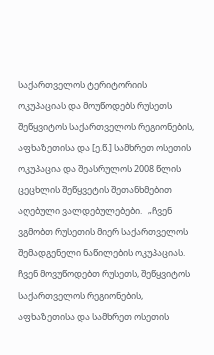საქართველოს ტერიტორიის ოკუპაციას და მოუწოდებს რუსეთს შეწყვიტოს საქართველოს რეგიონების, აფხაზეთისა და [ე.წ.] სამხრეთ ოსეთის ოკუპაცია და შეასრულოს 2008 წლის ცეცხლის შეწყვეტის შეთანხმებით აღებული ვალდებულებები.   „ჩვენ ვგმობთ რუსეთის მიერ საქართველოს შემადგენელი ნაწილების ოკუპაციას. ჩვენ მოვუწოდებთ რუსეთს, შეწყვიტოს საქართველოს რეგიონების, აფხაზეთისა და სამხრეთ ოსეთის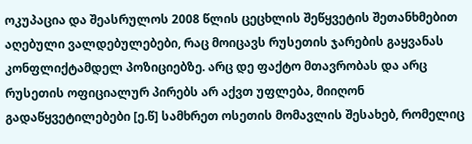ოკუპაცია და შეასრულოს 2008 წლის ცეცხლის შეწყვეტის შეთანხმებით აღებული ვალდებულებები, რაც მოიცავს რუსეთის ჯარების გაყვანას კონფლიქტამდელ პოზიციებზე. არც დე ფაქტო მთავრობას და არც რუსეთის ოფიციალურ პირებს არ აქვთ უფლება, მიიღონ გადაწყვეტილებები [ე.წ] სამხრეთ ოსეთის მომავლის შესახებ, რომელიც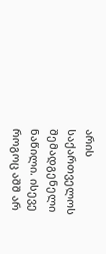არის საქართველოს შემადგენელი ნაწილი. ისევე როგოც აშშ არ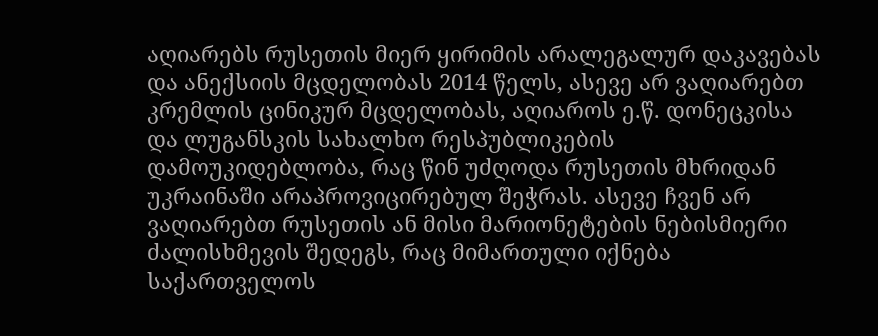აღიარებს რუსეთის მიერ ყირიმის არალეგალურ დაკავებას და ანექსიის მცდელობას 2014 წელს, ასევე არ ვაღიარებთ კრემლის ცინიკურ მცდელობას, აღიაროს ე.წ. დონეცკისა და ლუგანსკის სახალხო რესპუბლიკების დამოუკიდებლობა, რაც წინ უძღოდა რუსეთის მხრიდან უკრაინაში არაპროვიცირებულ შეჭრას. ასევე ჩვენ არ ვაღიარებთ რუსეთის ან მისი მარიონეტების ნებისმიერი ძალისხმევის შედეგს, რაც მიმართული იქნება საქართველოს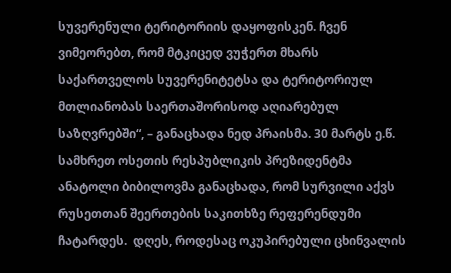სუვერენული ტერიტორიის დაყოფისკენ. ჩვენ ვიმეორებთ, რომ მტკიცედ ვუჭერთ მხარს საქართველოს სუვერენიტეტსა და ტერიტორიულ მთლიანობას საერთაშორისოდ აღიარებულ საზღვრებში“, – განაცხადა ნედ პრაისმა. 30 მარტს ე.წ. სამხრეთ ოსეთის რესპუბლიკის პრეზიდენტმა ანატოლი ბიბილოვმა განაცხადა, რომ სურვილი აქვს რუსეთთან შეერთების საკითხზე რეფერენდუმი ჩატარდეს.  დღეს, როდესაც ოკუპირებული ცხინვალის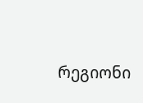რეგიონი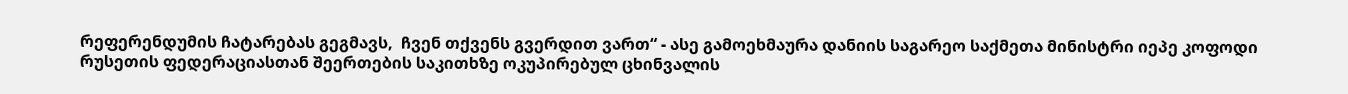რეფერენდუმის ჩატარებას გეგმავს,  ჩვენ თქვენს გვერდით ვართ“ - ასე გამოეხმაურა დანიის საგარეო საქმეთა მინისტრი იეპე კოფოდი რუსეთის ფედერაციასთან შეერთების საკითხზე ოკუპირებულ ცხინვალის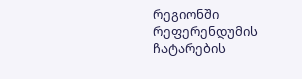რეგიონში რეფერენდუმის ჩატარების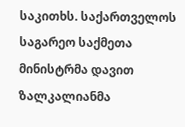საკითხს. საქართველოს საგარეო საქმეთა მინისტრმა დავით ზალკალიანმა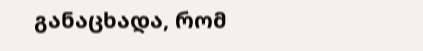განაცხადა, რომ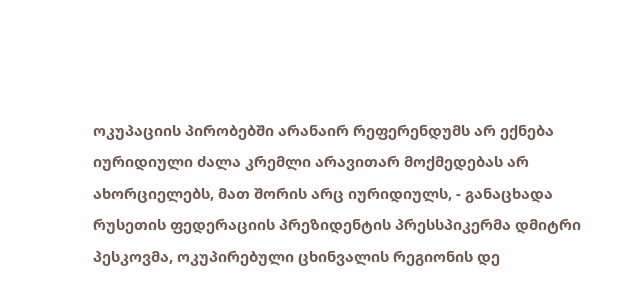ოკუპაციის პირობებში არანაირ რეფერენდუმს არ ექნება იურიდიული ძალა კრემლი არავითარ მოქმედებას არ ახორციელებს, მათ შორის არც იურიდიულს, - განაცხადა რუსეთის ფედერაციის პრეზიდენტის პრესსპიკერმა დმიტრი პესკოვმა, ოკუპირებული ცხინვალის რეგიონის დე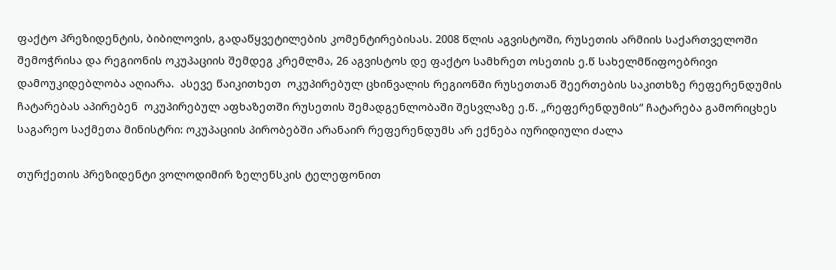ფაქტო პრეზიდენტის, ბიბილოვის, გადაწყვეტილების კომენტირებისას. 2008 წლის აგვისტოში, რუსეთის არმიის საქართველოში შემოჭრისა და რეგიონის ოკუპაციის შემდეგ კრემლმა, 26 აგვისტოს დე ფაქტო სამხრეთ ოსეთის ე.წ სახელმწიფოებრივი დამოუკიდებლობა აღიარა.  ასევე წაიკითხეთ  ოკუპირებულ ცხინვალის რეგიონში რუსეთთან შეერთების საკითხზე რეფერენდუმის ჩატარებას აპირებენ  ოკუპირებულ აფხაზეთში რუსეთის შემადგენლობაში შესვლაზე ე.წ. „რეფერენდუმის“ ჩატარება გამორიცხეს საგარეო საქმეთა მინისტრი: ოკუპაციის პირობებში არანაირ რეფერენდუმს არ ექნება იურიდიული ძალა

თურქეთის პრეზიდენტი ვოლოდიმირ ზელენსკის ტელეფონით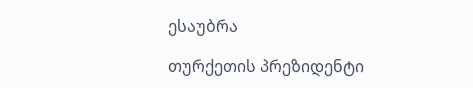ესაუბრა

თურქეთის პრეზიდენტი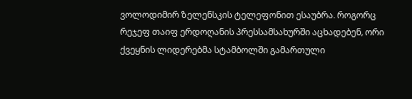ვოლოდიმირ ზელენსკის ტელეფონით ესაუბრა. როგორც რეჯეფ თაიფ ერდოღანის პრესსამსახურში აცხადებენ, ორი ქვეყნის ლიდერებმა სტამბოლში გამართული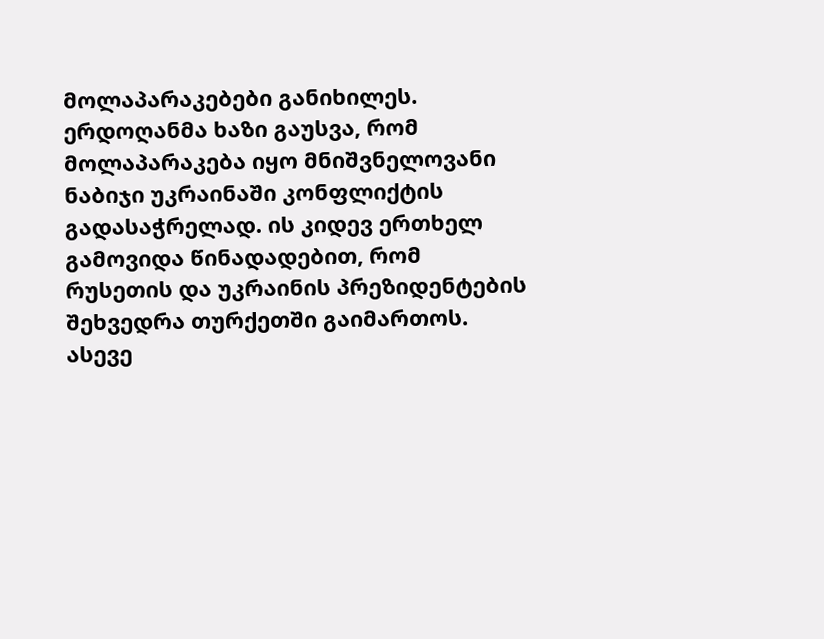მოლაპარაკებები განიხილეს. ერდოღანმა ხაზი გაუსვა, რომ მოლაპარაკება იყო მნიშვნელოვანი ნაბიჯი უკრაინაში კონფლიქტის გადასაჭრელად. ის კიდევ ერთხელ გამოვიდა წინადადებით, რომ რუსეთის და უკრაინის პრეზიდენტების შეხვედრა თურქეთში გაიმართოს. ასევე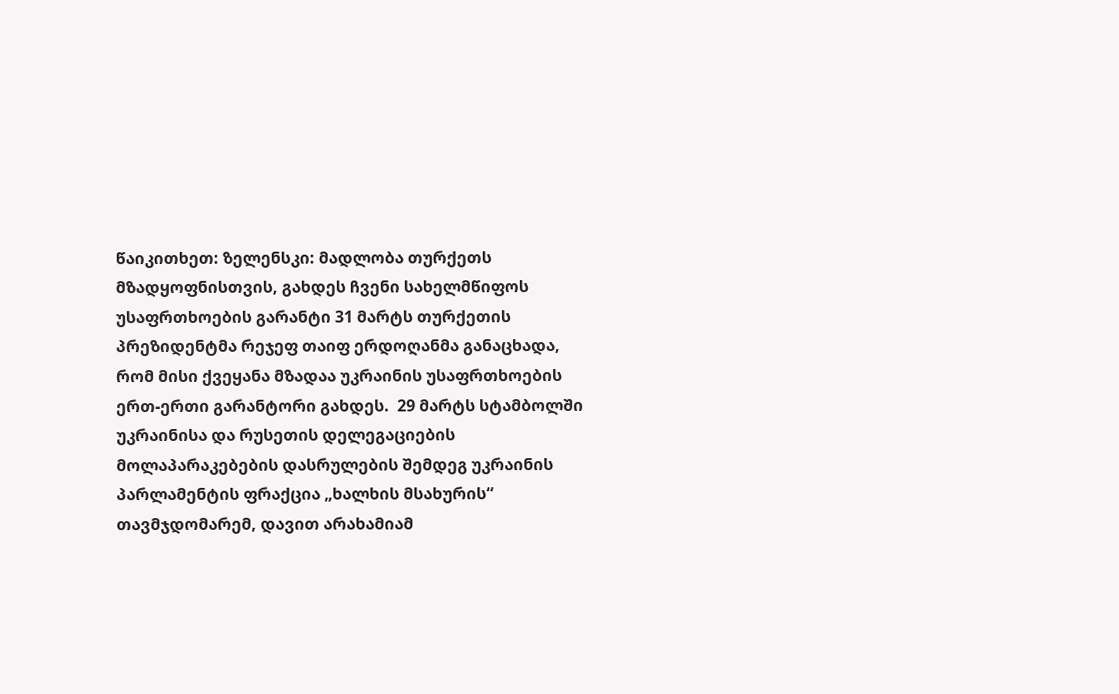წაიკითხეთ: ზელენსკი: მადლობა თურქეთს მზადყოფნისთვის, გახდეს ჩვენი სახელმწიფოს უსაფრთხოების გარანტი 31 მარტს თურქეთის პრეზიდენტმა რეჯეფ თაიფ ერდოღანმა განაცხადა, რომ მისი ქვეყანა მზადაა უკრაინის უსაფრთხოების ერთ-ერთი გარანტორი გახდეს.  29 მარტს სტამბოლში უკრაინისა და რუსეთის დელეგაციების მოლაპარაკებების დასრულების შემდეგ უკრაინის პარლამენტის ფრაქცია „ხალხის მსახურის“ თავმჯდომარემ, დავით არახამიამ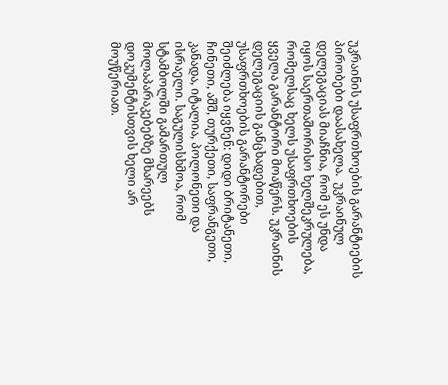უკრაინის უსაფრთხოების გარანტიების პირობები დაასახელა.  უკრაინულ დელეგაციას მიაჩნია, რომ ეს უნდა იყოს საერთაშორისო ხელშეკრულება, რომელსაც ხელს უსაფრთხოების ყველა გარანტორი მოაწერს. უკრაინის დელეგაციის განცხადებით, უსაფრთხოების გარანტორები შეიძლება იყვნენ: დიდი ბრიტანეთი, ჩინეთი, აშშ, თურქეთი, საფრანგეთი, კანადა, იტალია, პოლონეთი და ისრაელი. საგულისხმოა, რომ სტამბოლში გამართულ მოლაპარაკებებზე მხარეებს დოკუმენტისთვის ხელი არ მოუწერიათ.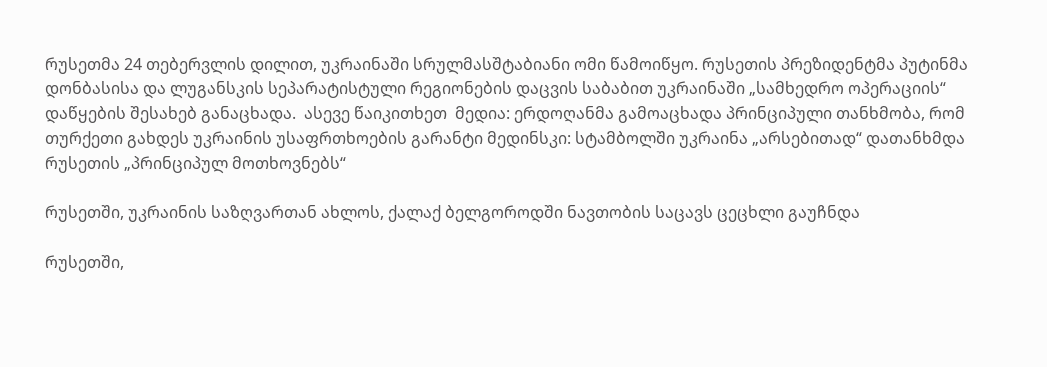რუსეთმა 24 თებერვლის დილით, უკრაინაში სრულმასშტაბიანი ომი წამოიწყო. რუსეთის პრეზიდენტმა პუტინმა დონბასისა და ლუგანსკის სეპარატისტული რეგიონების დაცვის საბაბით უკრაინაში „სამხედრო ოპერაციის“ დაწყების შესახებ განაცხადა.  ასევე წაიკითხეთ  მედია: ერდოღანმა გამოაცხადა პრინციპული თანხმობა, რომ თურქეთი გახდეს უკრაინის უსაფრთხოების გარანტი მედინსკი: სტამბოლში უკრაინა „არსებითად“ დათანხმდა რუსეთის „პრინციპულ მოთხოვნებს“

რუსეთში, უკრაინის საზღვართან ახლოს, ქალაქ ბელგოროდში ნავთობის საცავს ცეცხლი გაუჩნდა

რუსეთში,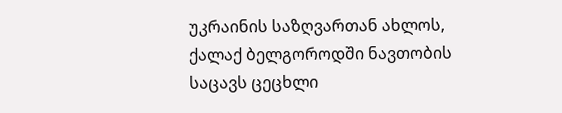უკრაინის საზღვართან ახლოს, ქალაქ ბელგოროდში ნავთობის საცავს ცეცხლი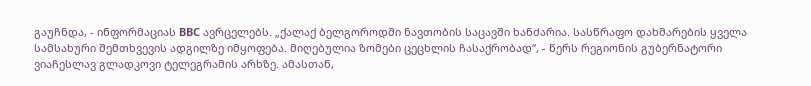გაუჩნდა, - ინფორმაციას BBC ავრცელებს. „ქალაქ ბელგოროდში ნავთობის საცავში ხანძარია. სასწრაფო დახმარების ყველა სამსახური შემთხვევის ადგილზე იმყოფება. მიღებულია ზომები ცეცხლის ჩასაქრობად“, - წერს რეგიონის გუბერნატორი ვიაჩესლავ გლადკოვი ტელეგრამის არხზე. ამასთან,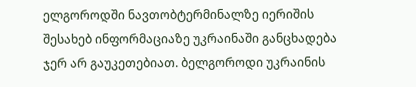ელგოროდში ნავთობტერმინალზე იერიშის შესახებ ინფორმაციაზე უკრაინაში განცხადება ჯერ არ გაუკეთებიათ. ბელგოროდი უკრაინის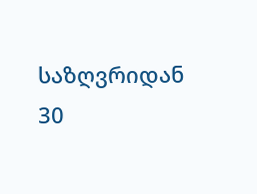საზღვრიდან 30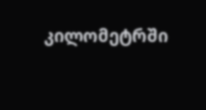კილომეტრში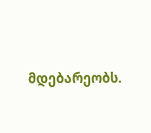მდებარეობს.